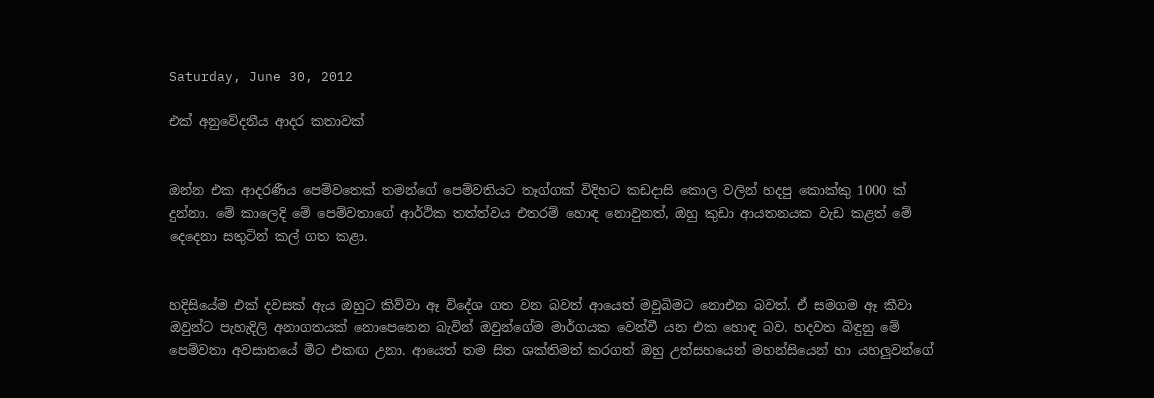Saturday, June 30, 2012

එක් අනුවේදනීය ආදර කතාවක්


ඔන්න එක ආදරණීය පෙම්වතෙක් තමන්ගේ පෙම්වතියට තෑග්ගක් විදිහට කඩදාසි කොල වලින් හදපු කොක්කු 1000 ක් දුන්නා. මේ කාලෙදි මේ පෙම්වතාගේ ආර්ථික තත්ත්වය එතරම් හොඳ නොවුනත්, ඔහු කුඩා ආයතනයක වැඩ කළත් මේ දෙදෙනා සතුටින් කල් ගත කළා.


හදිසියේම එක් දවසක් ඇය ඔහුට කිව්වා ඈ විදේශ ගත වන බවත් ආයෙත් මවුබිමට නොඑන බවත්. ඒ සමගම ඈ කීවා ඔවුන්ට පැහැදිලි අනාගතයක් නොපෙනෙන බැවින් ඔවුන්ගේම මාර්ගයක වෙන්වී යන එක හොඳ බව. හදවත බිඳුනු මේ පෙම්වතා අවසානයේ මීට එකඟ උනා. ආයෙත් තම සිත ශක්තිමත් කරගත් ඔහු උත්සහයෙන් මහන්සියෙන් හා යහලුවන්ගේ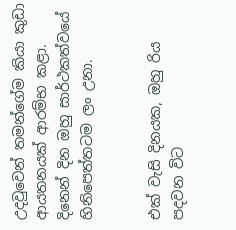උදවුවෙන් තමන්ගේම කියා කුඩා ආයතනයක් ආරම්භ කළා. දිනෙන් දින ඔහු සාර්ථකත්වයේ හිනිපෙත්තටම ලං උනා.


එක් වැසි දිනයක, ඔහු රිය පදවන විට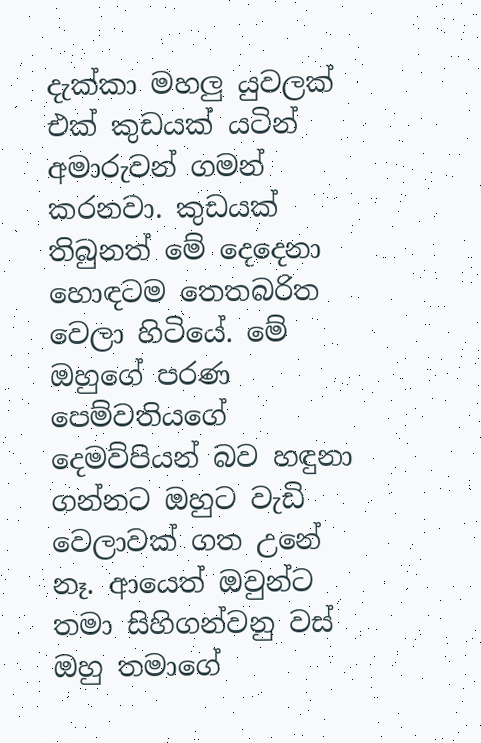දැක්කා මහලු යුවලක් එක් කුඩයක් යටින් අමාරුවන් ගමන් කරනවා. කුඩයක් තිබුනත් මේ දෙදෙනා හොඳටම තෙතබරිත වෙලා හිටියේ. මේ ඔහුගේ පරණ පෙම්වතියගේ දෙමව්පියන් බව හඳුනා ගන්නට ඔහුට වැඩි වෙලාවක් ගත උනේ නෑ. ආයෙත් ඔවුන්ට තමා සිහිගන්වනු වස් ඔහු තමාගේ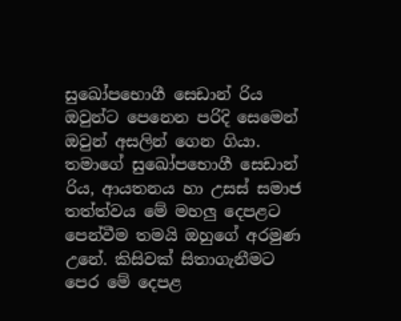සුඛෝපභොගී සෙඩාන් රිය ඔවුන්ට පෙනෙන පරිදි සෙමෙන් ඔවුන් අසලින් ගෙන ගියා. තමාගේ සුඛෝපභොගී සෙඩාන් රිය, ආයතනය හා උසස් සමාජ තත්ත්වය මේ මහලු දෙපළට පෙන්වීම තමයි ඔහුගේ අරමුණ උනේ. කිසිවක් සිතාගැනීමට පෙර මේ දෙපළ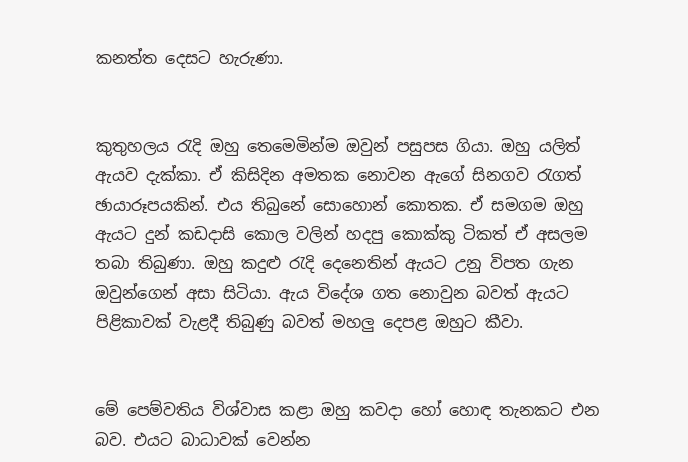කනත්ත දෙසට හැරුණා.


කුතුහලය රැදි ඔහු තෙමෙමින්ම ඔවුන් පසුපස ගියා. ඔහු යලිත් ඇයව දැක්කා. ඒ කිසිදින අමතක නොවන ඇගේ සිනගව රැගත් ඡායාරූපයකින්. එය තිබුනේ සොහොන් කොතක. ඒ සමගම ඔහු ඇයට දුන් කඩදාසි කොල වලින් හදපු කොක්කු ටිකත් ඒ අසලම තබා තිබුණා. ඔහු කදුළු රැදි දෙනෙතින් ඇයට උනු විපත ගැන ඔවුන්ගෙන් අසා සිටියා. ඇය විදේශ ගත නොවුන බවත් ඇයට පිළිකාවක් වැළදී තිබුණු බවත් මහලු දෙපළ ඔහුට කීවා.


මේ පෙම්වතිය විශ්වාස කළා ඔහු කවදා හෝ හොඳ තැනකට එන බව. එයට බාධාවක් වෙන්න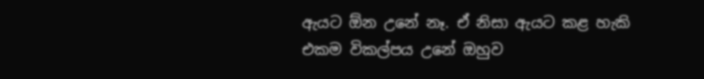ඇයට ඕන උනේ නෑ. ඒ නිසා ඇයට කළ හැකි එකම විකල්පය උනේ ඔහුව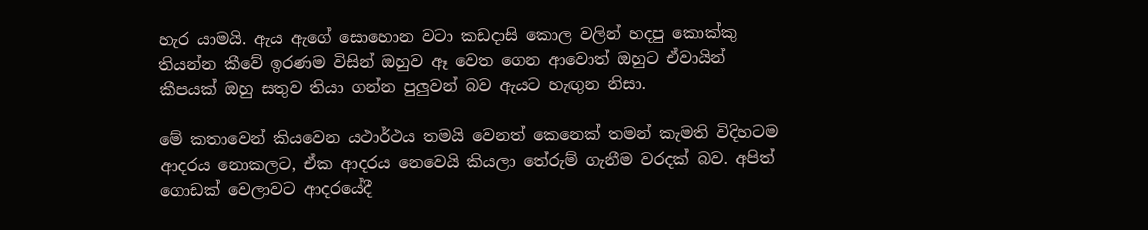හැර යාමයි. ඇය ඇගේ සොහොන වටා කඩදාසි කොල වලින් හදපු කොක්කු තියන්න කීවේ ඉරණම විසින් ඔහුව ඈ වෙත ගෙන ආවොත් ඔහුට ඒවායින් කීපයක් ඔහු සතුව තියා ගන්න පුලුවන් බව ඇයට හැඟුන නිසා.

මේ කතාවෙන් කියවෙන යථාර්ථය තමයි වෙනත් කෙනෙක් තමන් කැමති විදිහටම ආදරය නොකලට, ඒක ආදරය නෙවෙයි කියලා තේරුම් ගැනීම වරදක් බව. අපිත් ගොඩක් වෙලාවට ආදරයේදී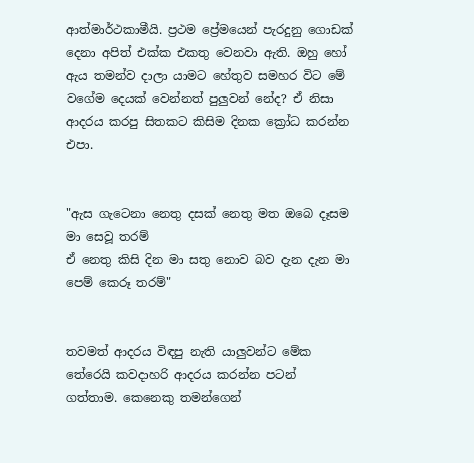ආත්මාර්ථකාමීයි. ප්‍රථම ප්‍රේමයෙන් පැරදුනු ගොඩක් දෙනා අපිත් එක්ක එකතු වෙනවා ඇති. ඔහු හෝ ඇය තමන්ව දාලා යාමට හේතුව සමහර විට මේ වගේම දෙයක් වෙන්නත් පුලුවන් නේද? ඒ නිසා ආදරය කරපු සිතකට කිසිම දිනක ක්‍රෝධ කරන්න එපා.


"ඇස ගැටෙනා නෙතු දසක් නෙතු මත ඔබෙ දෑසම මා සෙවූ තරම්
ඒ නෙතු කිසි දින මා සතු නොව බව දැන දැන මා පෙම් කෙරූ තරම්"


තවමත් ආදරය විඳපු නැති යාලුවන්ට මේක තේරෙයි කවදාහරි ආදරය කරන්න පටන් ගත්තාම. කෙනෙකු තමන්ගෙන්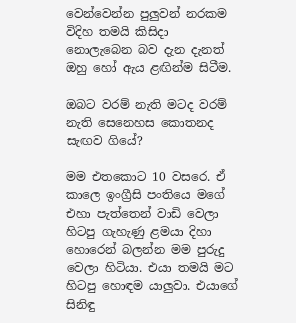වෙන්වෙන්න පුලුවන් නරකම විදිහ තමයි කිසිදා නොලැබෙන බව දැන දැනත් ඔහු හෝ ඇය ළඟින්ම සිටීම.

ඔබට වරම් නැති මටද වරම් නැති සෙනෙහස කොතනද සැඟව ගියේ?

මම එතකොට 10 වසරෙ. ඒ කාලෙ ඉංග්‍රීසි පංතියෙ මගේ එහා පැත්තෙන් වාඩි වෙලා හිටපු ගැහැණු ළමයා දිහා හොරෙන් බලන්න මම පුරුදු වෙලා හිටියා. එයා තමයි මට හිටපු හොඳම යාලුවා. එයාගේ සිනිඳු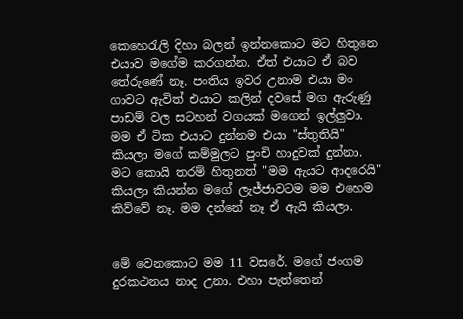කෙහෙරැලි දිහා බලන් ඉන්නකොට මට හිතුනෙ එයාව මගේම කරගන්න. ඒත් එයාට ඒ බව තේරුණේ නෑ. පංතිය ඉවර උනාම එයා මං ගාවට ඇවිත් එයාට කලින් දවසේ මග ඇරුණු පාඩම් වල සටහන් වගයක් මගෙන් ඉල්ලුවා. මම ඒ ටික එයාට දුන්නම එයා "ස්තුතියි" කියලා මගේ කම්මුලට පුංචි හාදුවක් දුන්නා. මට කොයි තරම් හිතුනත් "මම ඇයට ආදරෙයි" කියලා කියන්න මගේ ලැජ්ජාවටම මම එහෙම කිව්වේ නෑ. මම දන්නේ නෑ ඒ ඇයි කියලා.


මේ වෙනකොට මම 11 වසරේ. මගේ ජංගම දුරකථනය නාද උනා. එහා පැත්තෙන්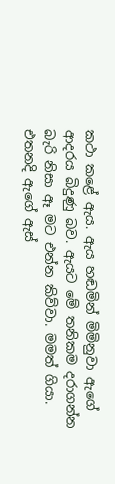කථා කළේ ඇය. ඇය හඬමින් මිමිනුවා ඇගේ ආදරය බිදුණු බව. ඇයට මේ තනිකම දරාගන්න බැරි නිසා ඈ මට එන්න කිව්වා. මමත් ගියා. එතනදි ඇගේ ඇස්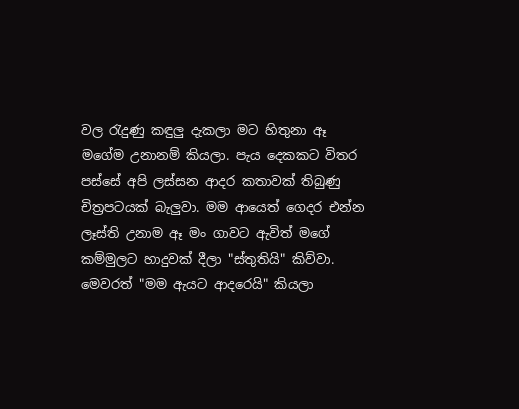වල රැදුණු කඳුලු දැකලා මට හිතුනා ඈ මගේම උනානම් කියලා. පැය දෙකකට විතර පස්සේ අපි ලස්සන ආදර කතාවක් තිබුණු චිත්‍රපටයක් බැලුවා. මම ආයෙත් ගෙදර එන්න ලෑස්ති උනාම ඈ මං ගාවට ඇවිත් මගේ කම්මුලට හාදුවක් දීලා "ස්තුතියි" කිව්වා. මෙවරත් "මම ඇයට ආදරෙයි" කියලා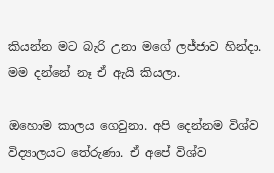කියන්න මට බැරි උනා මගේ ලජ්ජාව හින්දා. මම දන්නේ නෑ ඒ ඇයි කියලා.

ඔහොම කාලය ගෙවුනා. අපි දෙන්නම විශ්ව විද්‍යාලයට තේරුණා. ඒ අපේ විශ්ව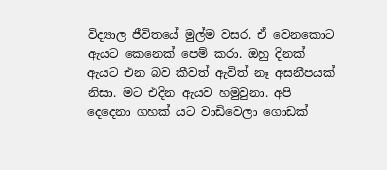විද්‍යාල ජීවිතයේ මුල්ම වසර. ඒ වෙනකොට ඇයට කෙනෙක් පෙම් කරා. ඔහු දිනක් ඇයට එන බව කීවත් ඇවිත් නෑ අසනීපයක් නිසා. මට එදින ඇයව හමුවුනා. අපි දෙදෙනා ගහක් යට වාඩිවෙලා ගොඩක්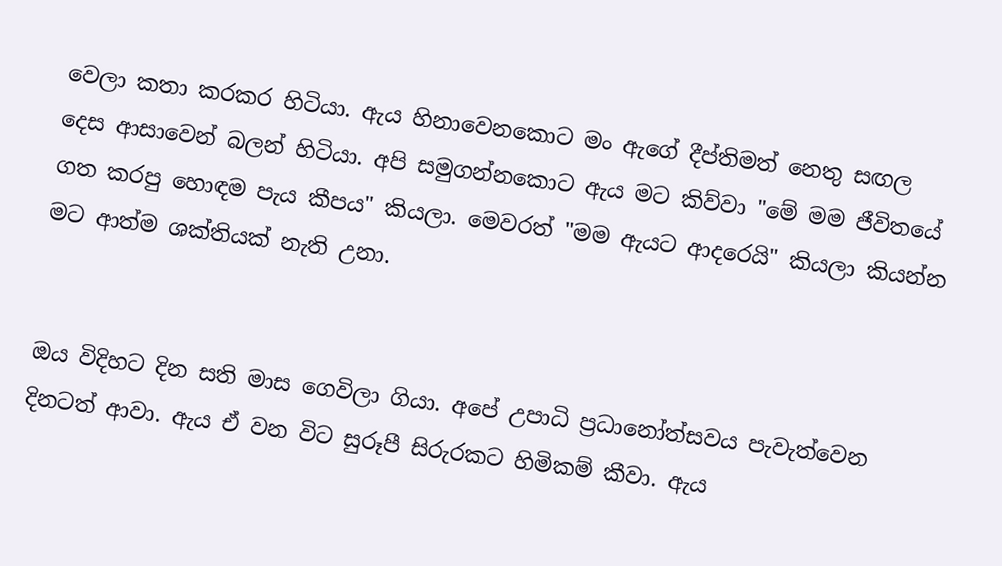වෙලා කතා කරකර හිටියා. ඇය හිනාවෙනකොට මං ඇගේ දීප්තිමත් නෙතු සඟල දෙස ආසාවෙන් බලන් හිටියා. අපි සමුගන්නකොට ඇය මට කිව්වා "මේ මම ජීවිතයේ ගත කරපු හොඳම පැය කීපය" කියලා. මෙවරත් "මම ඇයට ආදරෙයි" කියලා කියන්න මට ආත්ම ශක්තියක් නැති උනා.


ඔය විදිහට දින සති මාස ගෙවිලා ගියා. අපේ උපාධි ප්‍රධානෝත්සවය පැවැත්වෙන දිනටත් ආවා. ඇය ඒ වන විට සුරූපී සිරුරකට හිමිකම් කීවා. ඇය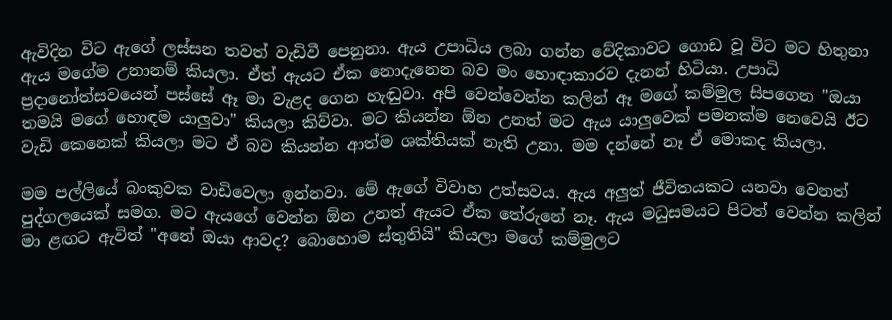ඇවිදින විට ඇගේ ලස්සන තවත් වැඩිවී පෙනුනා. ඇය උපාධිය ලබා ගන්න වේදිකාවට ගොඩ වූ විට මට හිතුනා ඇය මගේම උනානම් කියලා. ඒත් ඇයට ඒක නොදැනෙන බව මං හොඳාකාරව දැනන් හිටියා. උපාධි ප්‍රදානෝත්සවයෙන් පස්සේ ඈ මා වැළද ගෙන හැඬුවා. අපි වෙන්වෙන්න කලින් ඈ මගේ කම්මුල සිපගෙන "ඔයා තමයි මගේ හොඳම යාලුවා" කියලා කිව්වා. මට කියන්න ඕන උනත් මට ඇය යාලුවෙක් පමනක්ම නෙවෙයි ඊට වැඩි කෙනෙක් කියලා මට ඒ බව කියන්න ආත්ම ශක්තියක් නැති උනා. මම දන්නේ නෑ ඒ මොකද කියලා.

මම පල්ලියේ බංකුවක වාඩිවෙලා ඉන්නවා. මේ ඇගේ විවාහ උත්සවය. ඇය අලුත් ජීවිතයකට යනවා වෙනත් පුද්ගලයෙක් සමග. මට ඇයගේ වෙන්න ඕන උනත් ඇයට ඒක තේරුනේ නෑ. ඇය මධුසමයට පිටත් වෙන්න කලින් මා ළඟට ඇවිත් "අනේ ඔයා ආවද? බොහොම ස්තුතියි" කියලා මගේ කම්මුලට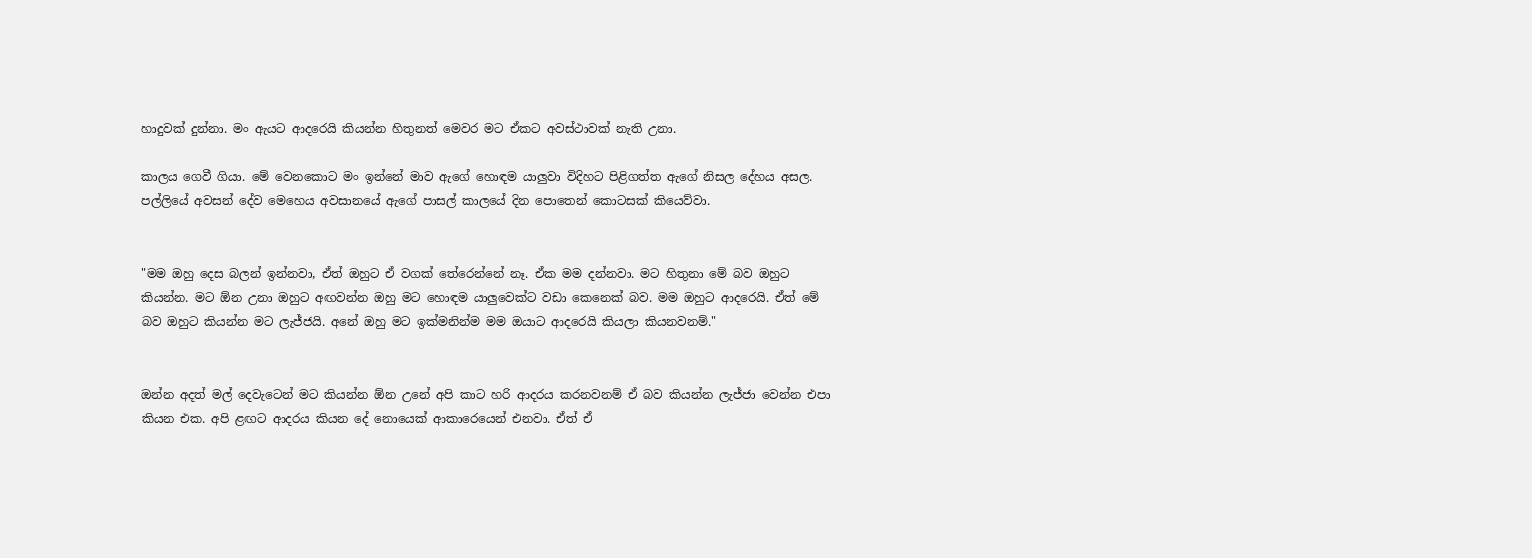හාදුවක් දුන්නා. මං ඇයට ආදරෙයි කියන්න හිතුනත් මෙවර මට ඒකට අවස්ථාවක් නැති උනා.

කාලය ගෙවී ගියා. මේ වෙනකොට මං ඉන්නේ මාව ඇගේ හොඳම යාලුවා විදිහට පිළිගත්ත ඇගේ නිසල දේහය අසල. පල්ලියේ අවසන් දේව මෙහෙය අවසානයේ ඇගේ පාසල් කාලයේ දින පොතෙන් කොටසක් කියෙව්වා.


"මම ඔහු දෙස බලන් ඉන්නවා, ඒත් ඔහුට ඒ වගක් තේරෙන්නේ නෑ. ඒක මම දන්නවා. මට හිතුනා මේ බව ඔහුට කියන්න. මට ඕන උනා ඔහුට අඟවන්න ඔහු මට හොඳම යාලුවෙක්ට වඩා කෙනෙක් බව. මම ඔහුට ආදරෙයි. ඒත් මේ බව ඔහුට කියන්න මට ලැජ්ජයි. අනේ ඔහු මට ඉක්මනින්ම මම ඔයාට ආදරෙයි කියලා කියනවනම්."


ඔන්න අදත් මල් දෙවැටෙන් මට කියන්න ඕන උනේ අපි කාට හරි ආදරය කරනවනම් ඒ බව කියන්න ලැජ්ජා වෙන්න එපා කියන එක. අපි ළඟට ආදරය කියන දේ නොයෙක් ආකාරෙයෙන් එනවා. ඒත් ඒ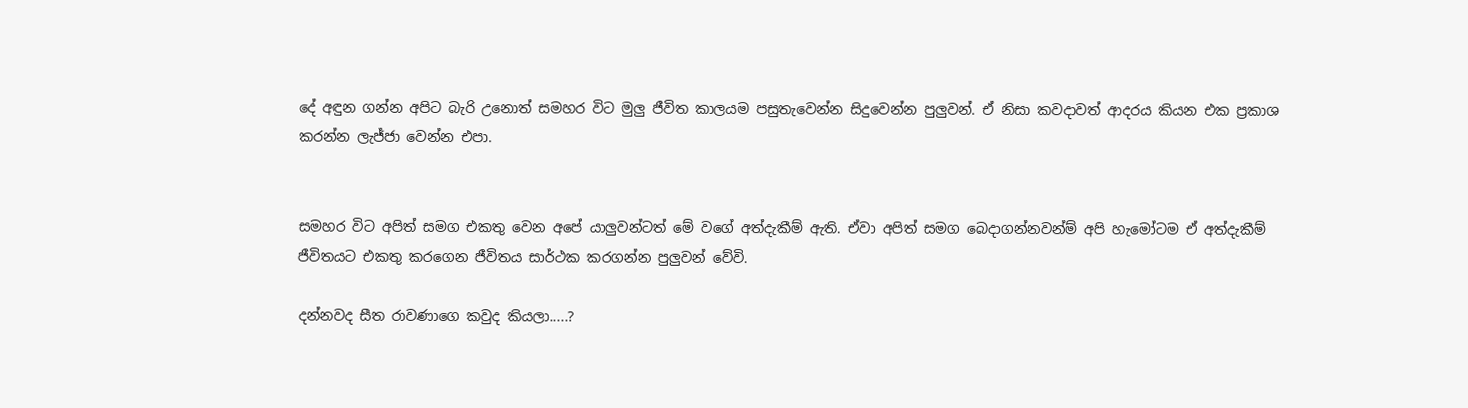දේ අඳුන ගන්න අපිට බැරි උනොත් සමහර විට මුලු ජීවිත කාලයම පසුතැවෙන්න සිදුවෙන්න පුලුවන්. ඒ නිසා කවදාවත් ආදරය කියන එක ප්‍රකාශ කරන්න ලැජ්ජා වෙන්න එපා.


සමහර විට අපිත් සමග එකතු වෙන අපේ යාලුවන්ටත් මේ වගේ අත්දැකීම් ඇති. ඒවා අපිත් සමග බෙදාගන්නවන්ම් අපි හැමෝටම ඒ අත්දැකීම් ජීවිතයට එකතු කරගෙන ජීවිතය සාර්ථක කරගන්න පුලුවන් වේවි.

දන්නවද සීත රාවණාගෙ කවුද කියලා.....?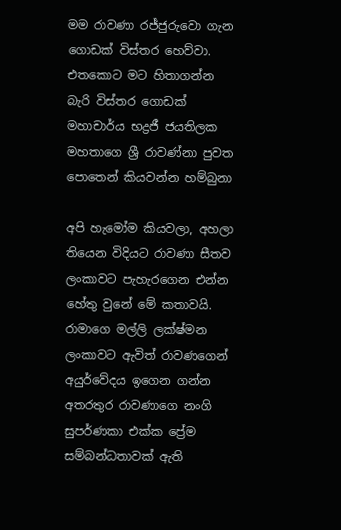මම රාවණා රජ්ජුරුවො ගැන ගොඩක් විස්තර හෙව්වා. එතකොට මට හිතාගන්න බැරි විස්තර ගොඩක් මහාචාර්ය භද්‍රජී ජයතිලක මහතාගෙ ශ්‍රී රාවණ්නා පුවත පොතෙන් කියවන්න හම්බුනා

අපි හැමෝම කියවලා, අහලා තියෙන විදියට රාවණා සීතව ලංකාවට පැහැරගෙන එන්න හේතු වුනේ මේ කතාවයි. රාමාගෙ මල්ලි ලක්ෂ්මන ලංකාවට ඇවිත් රාවණගෙන් අ‍යුර්වේදය ඉගෙන ගන්න අතරතුර රාවණාගෙ නංගි සුපර්ණකා එක්ක ප්‍රේම සම්බන්ධතාවක් ඇති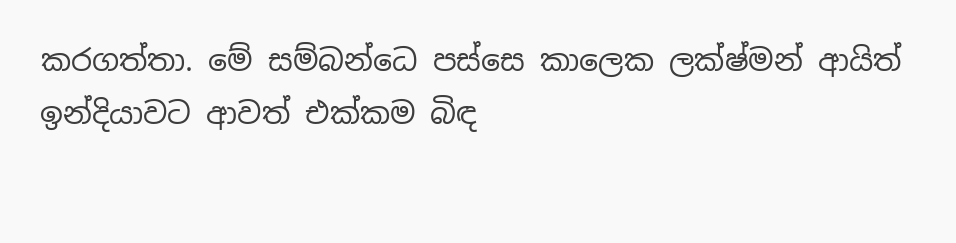කරගත්තා. මේ සම්බන්ධෙ පස්සෙ කාලෙක ලක්ෂ්මන් ආයිත් ඉන්දියාවට ආවත් එක්කම බිඳ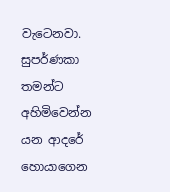වැටෙනවා. සුපර්ණකා තමන්ට අහිමිවෙන්න යන ආදරේ හොයාගෙන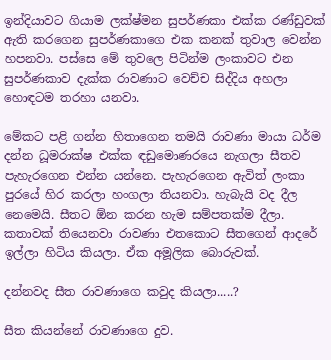ඉන්දියාවට ගියාම ලක්ෂ්මන සුපර්ණකා එක්ක රණ්ඩුවක් ඇති කරගෙන සුපර්ණකාගෙ එක කනක් තුවාල වෙන්න හපනවා. පස්සෙ මේ තුවලෙ පිටින්ම ලංකාවට එන සුපර්ණකාව දැක්ක රාවණාට වෙච්ච සිද්දිය අහලා හොඳටම තරහා යනවා.

මේකට පළි ගන්න හිතාගෙන තමයි රාවණා මායා ධර්ම දන්න ධූමරාක්ෂ එක්ක ඳඩුමොණරයෙ නැගලා සීතව පැහැරගෙන එන්න යන්නෙ. පැහැරගෙන ඇවිත් ලංකා පුරයේ හිර කරලා හංගලා තියනවා. හැබැයි වද දීල නෙමෙයි. සීතට ඕන කරන හැම සම්පතක්ම දීලා. කතාවක් තියෙනවා රාවණා එතකොට සීතගෙන් ආදරේ ඉල්ලා හිටිය කියලා. ඒක අමූලික බොරුවක්.

දන්නවද සීත රාවණාගෙ කවුද කියලා.....?

සීත කියන්නේ රාවණාගෙ දුව.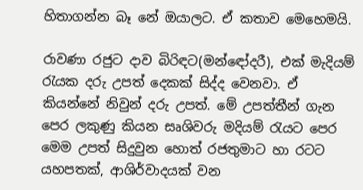හිතාගන්න බෑ නේ ඔයාලට. ඒ කතාව මෙහෙමයි.

රාවණා රජුට දාව බිරිඳට(මන්ඳෝදරී), එක් මැදියම් රැයක දරු උපත් දෙකක් සිද්ද වෙනවා. ඒ කියන්නේ නිවුන් දරු උපත්. මේ උපත්තීන් ගැන පෙර ලකුණු කියන සෘශිවරු මදියම් රැයට පෙර මෙම උපත් සිදුවුන හොත් රජතුමාට හා රටට යහපතක්, ආශිර්වාදයක් වන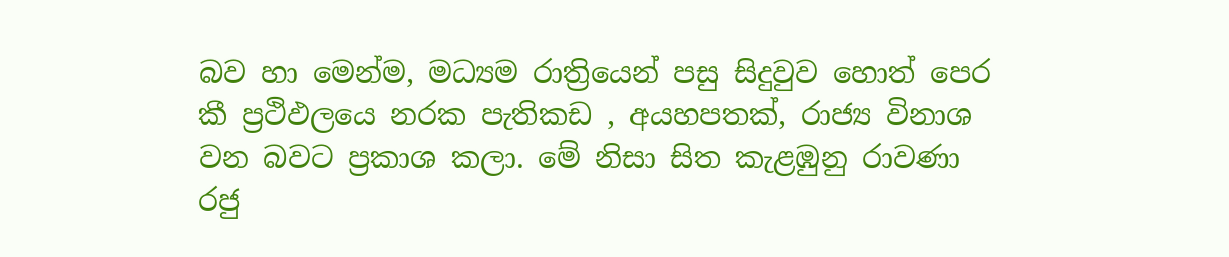බව හා මෙන්ම, මධ්‍යම රාත්‍රියෙන් පසු සිදුවුව හොත් පෙර කී ප්‍රථිඵලයෙ නරක පැතිකඩ , අයහපතක්, රාජ්‍ය විනාශ වන බවට ප්‍රකාශ කලා. මේ නිසා සිත කැළඹුනු රාවණා රජු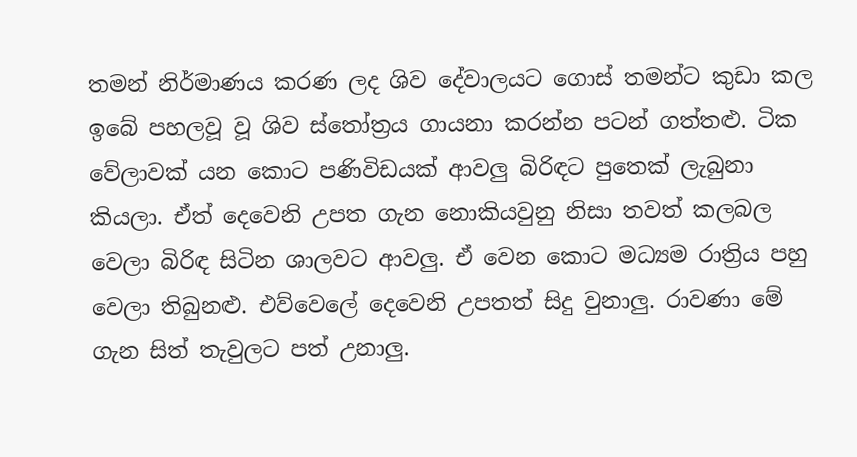තමන් නිර්මාණය කරණ ලද ශිව දේවාලයට ගොස් තමන්ට කුඩා කල ඉබේ පහලවූ වූ ශිව ස්තෝත්‍රය ගායනා කරන්න පටන් ගත්තළු. ටික වේලාවක් යන කොට පණිවිඩයක් ආවලු බිරිඳට පුතෙක් ලැබුනා කියලා. ඒත් දෙවෙනි උපත ගැන නොකියවුනු නිසා තවත් කලබල වෙලා බිරිඳ සිටින ශාලවට ආවලු. ඒ වෙන කොට මධ්‍යම රාත්‍රිය පහු වෙලා තිබුනළු. එව්වෙලේ දෙවෙනි උපතත් සිදු වුනාලු. රාවණා මේ ගැන සිත් තැවුලට පත් උනාලු.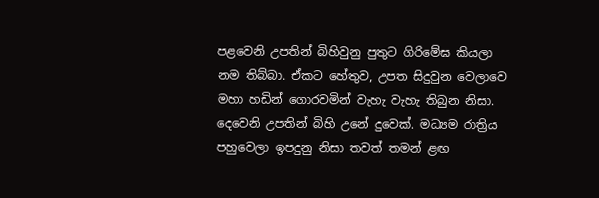පළවෙනි උපතින් බිහිවුනු පුතුට ගිරිමේඝ කියලා නම තිබ්බා. ඒකට හේතුව, උපත සිදුවුන වෙලාවෙ මහා හඩින් ගොරවමින් වැහැ වැහැ තිබුන නිසා. දෙවෙනි උපතින් බිහි උනේ දුවෙක්. මධ්‍යම රාත්‍රිය පහුවෙලා ඉපදුනු නිසා තවත් තමන් ළඟ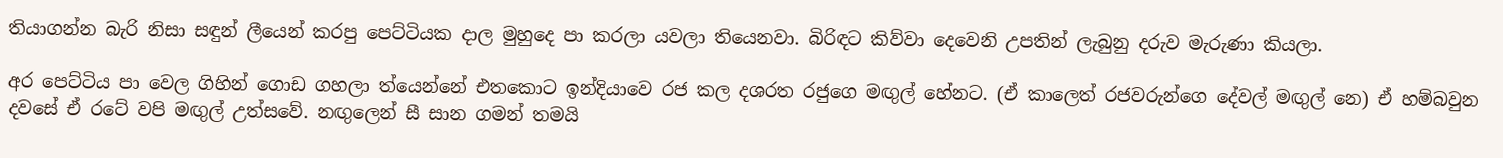තියාගන්න බැරි නිසා සඳුන් ලීයෙන් කරපු පෙට්ටියක දාල මුහුදෙ පා කරලා යවලා තියෙනවා. බිරිඳට කිව්වා දෙවෙනි උපතින් ලැබුනු දරුව මැරුණා කියලා.

අර පෙට්ටිය පා වෙල ගිහින් ගොඩ ගහලා ත්යෙන්නේ එතකොට ඉන්දියාවෙ රජ කල දශරත රජුගෙ මඟුල් හේනට. (ඒ කාලෙත් රජවරුන්ගෙ දේවල් මඟුල් නෙ) ඒ හම්බවුන දවසේ ඒ රටේ වපි මඟුල් උත්සවේ. නඟුලෙන් සී සාන ගමන් තමයි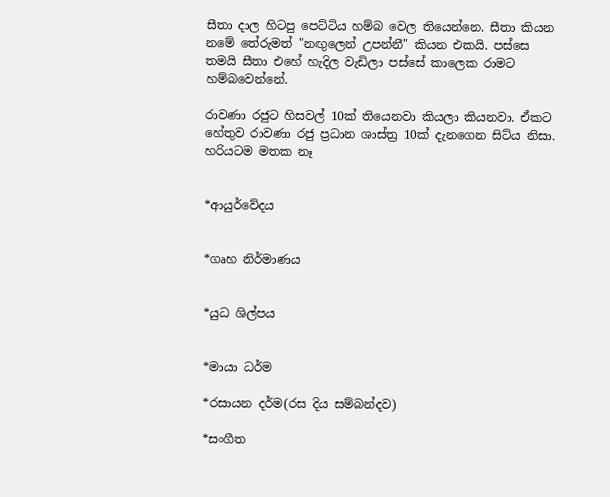සීතා දාල හිටපු පෙට්ටිය හම්බ වෙල තියෙන්නෙ. සීතා කියන නමේ තේරුමත් "නඟුලෙන් උපන්නී" කියන එකයි. පස්සෙ තමයි සීතා එහේ හැදිල වැඩිලා පස්සේ කාලෙක රාමට හම්බවෙන්නේ.

රාවණා රජුට හිසවල් 10ක් තියෙනවා කියලා කියනවා. ඒකට හේතුව රාවණා රජු ප්‍රධාන ශාස්ත්‍ර 10ක් දැනගෙන සිට්ය නිසා. හරියටම මතක නෑ


*ආයුර්වේදය


*ගෘහ නිර්මාණය


*යුධ ශිල්පය


*මායා ධර්ම

*රසායන දර්ම(රස දිය සම්බන්දව)

*සංගීත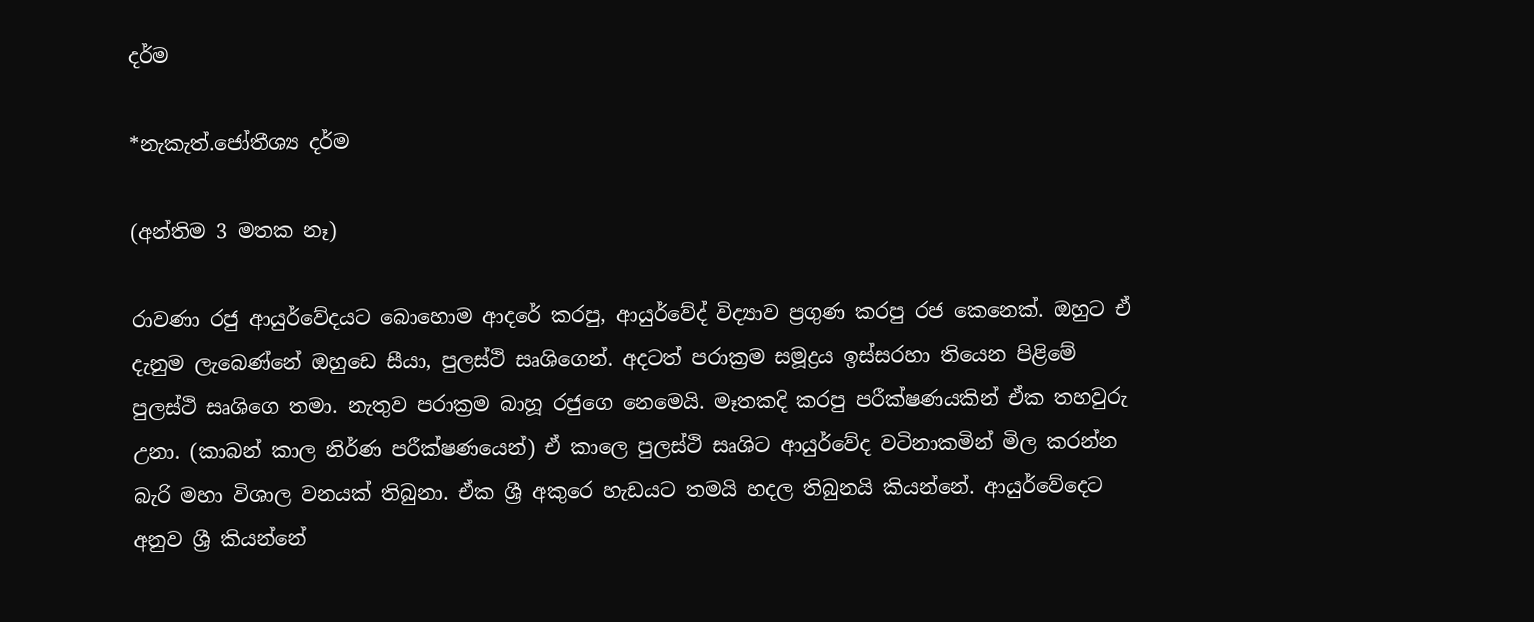දර්ම

*නැකැත්.ජෝතීශ්‍ය දර්ම

(අන්තිම 3 මතක නෑ)

රාවණා රජු ආයුර්වේදයට බොහොම ආදරේ කරපු, ආයුර්වේද් විද්‍යාව ප්‍රගුණ කරපු රජ කෙනෙක්. ඔහුට ඒ දැනුම ලැබෙණ්නේ ඔහුඩෙ සීයා, පුලස්ථි සෘශිගෙන්. අදටත් පරාක්‍රම සමූද්‍රය ඉස්සරහා තියෙන පිළිමේ පුලස්ථි සෘශිගෙ තමා. නැතුව පරාක්‍රම බාහූ රජුගෙ නෙමෙයි. මෑතකදි කරපු පරීක්ෂණයකින් ඒක තහවුරු උනා. (කාබන් කාල නිර්ණ පරීක්ෂණයෙන්) ඒ කාලෙ පුලස්ථි සෘශිට ආයුර්වේද වටිනාකමින් මිල කරන්න බැරි මහා විශාල වනයක් තිබුනා. ඒක ශ්‍රී අකුරෙ හැඩයට තමයි හදල තිබුනයි කියන්නේ. ආයුර්වේදෙට අනුව ශ්‍රී කියන්නේ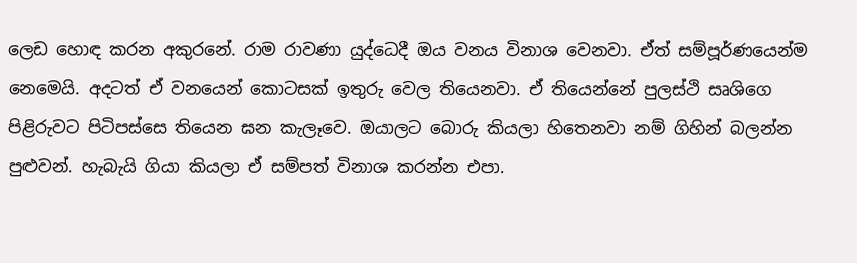ලෙඩ හොඳ කරන අකුරනේ. රාම රාවණා යුද්ධෙදී ඔය වනය විනාශ වෙනවා. ඒත් සම්පූර්ණයෙන්ම නෙමෙයි. අදටත් ඒ වනයෙන් කොටසක් ඉතුරු වෙල තියෙනවා. ඒ තියෙන්නේ පුලස්ථි සෘශිගෙ පිළිරුවට පිටිපස්සෙ තියෙන ඝන කැලෑවෙ. ඔයාලට බොරු කියලා හිතෙනවා නම් ගිහින් බලන්න පුළුවන්. හැබැයි ගියා කියලා ඒ සම්පත් විනාශ කරන්න එපා.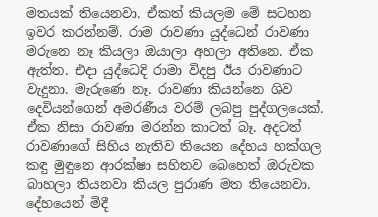මතයක් තියෙනවා. ඒකත් කියලම මේ සටහන ඉවර කරන්නම්. රාම රාවණා යුද්ධෙන් රාවණා මරුනෙ නෑ කියලා ඔයාලා අහලා අතිනෙ. ඒක ඇත්ත. එදා යුද්ධෙදි රාමා විදපු ඊය රාවණාට වැදුනා. මැරුණෙ නෑ. රාවණා කියන්නෙ ශිව දෙවියන්ගෙන් අමරණීය වරම් ලබපු පුද්ගලයෙක්. ඒක නිසා රාවණා මරන්න කාටත් බෑ. අදටත් රාවණාගේ සිහිය නැතිව තියෙන දේහය හක්ගල කඳු මුඳුනෙ ආරක්ෂා සහිතව බෙහෙත් ඔරුවක බාහලා තියනවා කියල පුරාණ මත තියෙනවා. දේහයෙන් මිදී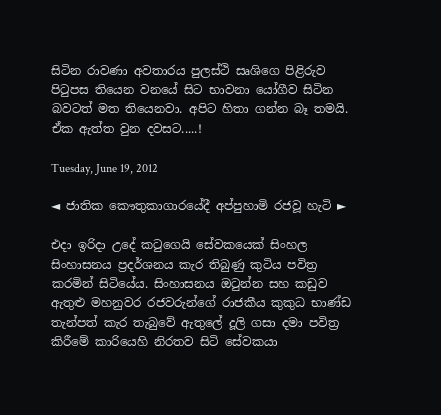සිටින රාවණා අවතාරය පුලස්ථි සෘශිගෙ පිළිරුව පිටුපස තියෙන වනයේ සිට භාවනා යෝගීව සිටින බවටත් මත තියෙනවා. අපිට හිතා ගන්න බෑ තමයි. ඒක ඇත්ත වුන දවසට.....!

Tuesday, June 19, 2012

◄ ජාතික කෞතුකාගාරයේදී අප්පුහාමි රජවූ හැටි ►

එදා ඉරිදා උදේ කටුගෙයි සේවකයෙක් සිංහල සිංහාසනය ප්‍රදර්ශනය කැර තිබුණු කුටිය පවිත්‍ර කරමින් සිටියේය. සිංහාසනය ඔටුන්න සහ කඩුව ඇතුළු මහනුවර රජවරුන්ගේ රාජකීය කුකුධ භාණ්ඩ තැන්පත් කැර තැබුවේ ඇතුලේ දූලි ගසා දමා පවිත්‍ර කිරීමේ කාරියෙහි නිරතව සිටි සේවකයා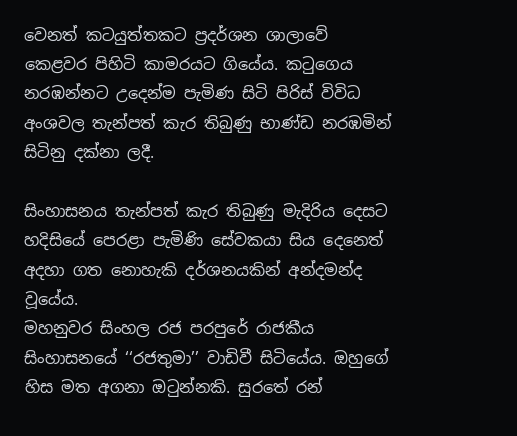වෙනත් කටයුත්තකට ප්‍රදර්ශන ශාලාවේ කෙළවර පිහිටි කාමරයට ගියේය. කටුගෙය නරඹන්නට උදෙන්ම පැමිණ සිටි පිරිස් විවිධ අංශවල තැන්පත් කැර තිබුණු භාණ්ඩ නරඹමින් සිටිනු දක්නා ලදී.

සිංහාසනය තැන්පත් කැර තිබුණු මැදිරිය දෙසට හදිසියේ පෙරළා පැමිණි සේවකයා සිය දෙනෙත් අදහා ගත නොහැකි දර්ශනයකින් අන්දමන්ද වූයේය.
මහනුවර සිංහල රජ පරපුරේ රාජකීය සිංහාසනයේ ‘‘රජතුමා’’ වාඩිවී සිටියේය. ඔහුගේ හිස මත අගනා ඔටුන්නකි. සුරතේ රන්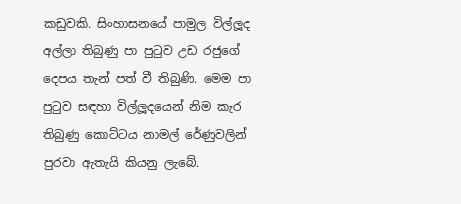කඩුවකි. සිංහාසනයේ පාමුල විල්ලූද අල්ලා තිබුණු පා පුටුව උඩ රජුගේ දෙපය තැන් පත් වී තිබුණි. මෙම පා පුටුව සඳහා විල්ලූදයෙන් නිම කැර තිබුණු කොට්ටය නාමල් රේණුවලින් පුරවා ඇතැයි කියනු ලැබේ.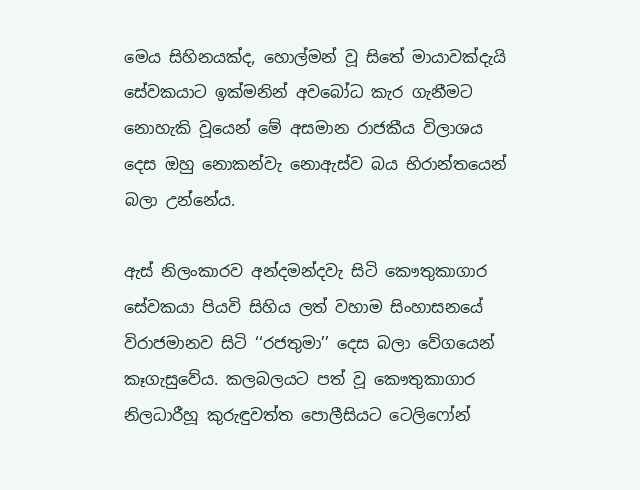මෙය සිහිනයක්ද, හොල්මන් වූ සිතේ මායාවක්දැයි සේවකයාට ඉක්මනින් අවබෝධ කැර ගැනීමට නොහැකි වූයෙන් මේ අසමාන රාජකීය විලාශය දෙස ඔහු නොකන්වැ නොඇස්ව බය භිරාන්තයෙන් බලා උන්නේය.

ඇස් නිලංකාරව අන්දමන්දවැ සිටි කෞතුකාගාර සේවකයා පියවි සිහිය ලත් වහාම සිංහාසනයේ විරාජමානව සිටි ‘‘රජතුමා’’ දෙස බලා වේගයෙන් කෑගැසුවේය. කලබලයට පත් වූ කෞතුකාගාර නිලධාරීහූ කුරුඳුවත්ත පොලීසියට ටෙලිෆෝන්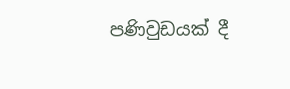පණිවුඩයක් දී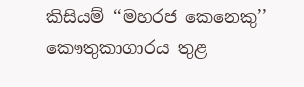කිසියම් ‘‘මහරජ කෙනෙකු’’ කෞතුකාගාරය තුළ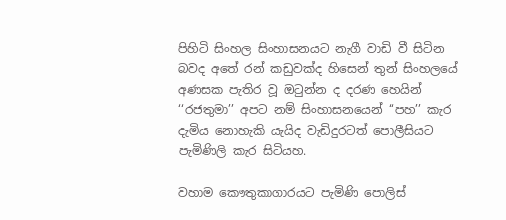පිහිටි සිංහල සිංහාසනයට නැගී වාඩි වී සිටින බවද අතේ රන් කඩුවක්ද හිසෙන් තුන් සිංහලයේ අණසක පැතිර වූ ඔටුන්න ද දරණ හෙයින් ‘‘රජතුමා’’ අපට නම් සිංහාසනයෙන් ‘‘පහ’’ කැර දැමිය නොහැකි යැයිද වැඩිදුරටත් පොලීසියට පැමිණිලි කැර සිටියහ.

වහාම කෞතුකාගාරයට පැමිණි පොලිස්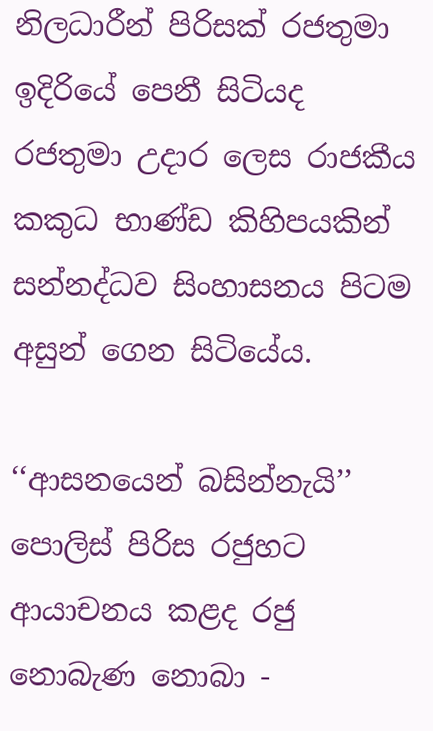නිලධාරීන් පිරිසක් රජතුමා ඉදිරියේ පෙනී සිටියද රජතුමා උදාර ලෙස රාජකීය කකුධ භාණ්ඩ කිහිපයකින් සන්නද්ධව සිංහාසනය පිටම අසුන් ගෙන සිටියේය.

‘‘ආසනයෙන් බසින්නැයි’’ පොලිස් පිරිස රජුහට ආයාචනය කළද රජු නොබැණ නොබා -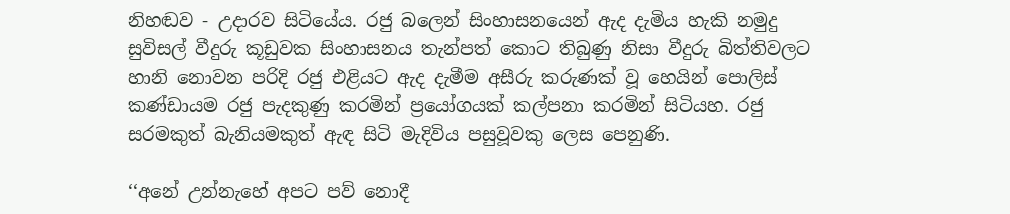නිහඬව - උදාරව සිටියේය. රජු බලෙන් සිංහාසනයෙන් ඇද දැමිය හැකි නමුදු සුවිසල් වීදුරු කූඩුවක සිංහාසනය තැන්පත් කොට තිබුණු නිසා වීදුරු බිත්තිවලට හානි නොවන පරිදි රජු එළියට ඇද දැමීම අසීරු කරුණක් වූ හෙයින් පොලිස් කණ්ඩායම රජු පැදකුණු කරමින් ප්‍රයෝගයක් කල්පනා කරමින් සිටියහ. රජු සරමකුත් බැනියමකුත් ඇඳ සිටි මැදිවිය පසුවූවකු ලෙස පෙනුණි.

‘‘අනේ උන්නැහේ අපට පව් නොදී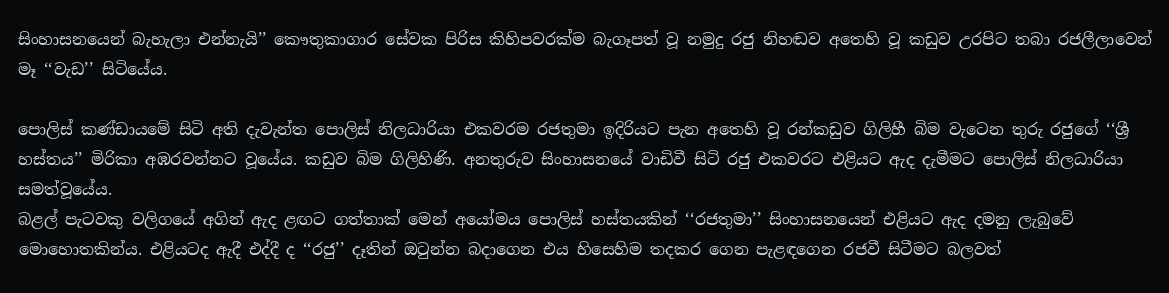සිංහාසනයෙන් බැහැලා එන්නැයි’’ කෞතුකාගාර සේවක පිරිස කිහිපවරක්ම බැගෑපත් වූ නමුදු රජු නිහඬව අතෙහි වූ කඩුව උරපිට තබා රජලීලාවෙන් මෑ ‘‘වැඩ’’ සිටියේය.

පොලිස් කණ්ඩායමේ සිටි අති දැවැන්ත පොලිස් නිලධාරියා එකවරම රජතුමා ඉදිරියට පැන අතෙහි වූ රන්කඩුව ගිලිහී බිම වැටෙන තුරු රජුගේ ‘‘ශ්‍රී හස්තය’’ මිරිකා අඹරවන්නට වූයේය. කඩුව බිම ගිලිහිණි. අනතුරුව සිංහාසනයේ වාඩිවී සිටි රජු එකවරට එළියට ඇද දැමීමට පොලිස් නිලධාරියා සමත්වූයේය.
බළල් පැටවකු වලිගයේ අගින් ඇද ළඟට ගත්තාක් මෙන් අයෝමය පොලිස් හස්තයකින් ‘‘රජතුමා’’ සිංහාසනයෙන් එළියට ඇද දමනු ලැබුවේ මොහොතකින්ය. එළියටද ඇදී එද්දී ද ‘‘රජු’’ දෑතින් ඔටුන්න බදාගෙන එය හිසෙහිම තදකර ගෙන පැළඳගෙන රජවී සිටීමට බලවත්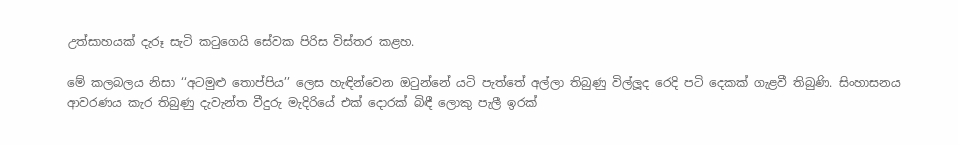උත්සාහයක් දැරූ සැටි කටුගෙයි සේවක පිරිස විස්තර කළහ.

මේ කලබලය නිසා ‘‘අටමුළු තොප්පිය’’ ලෙස හැඳින්වෙන ඔටුන්නේ යටි පැත්තේ අල්ලා තිබුණු විල්ලූද රෙදි පටි දෙකක් ගැළවී තිබුණි. සිංහාසනය ආවරණය කැර තිබුණු දැවැන්ත වීදුරු මැදිරියේ එක් දොරක් බිඳී ලොකු පැලී ඉරක්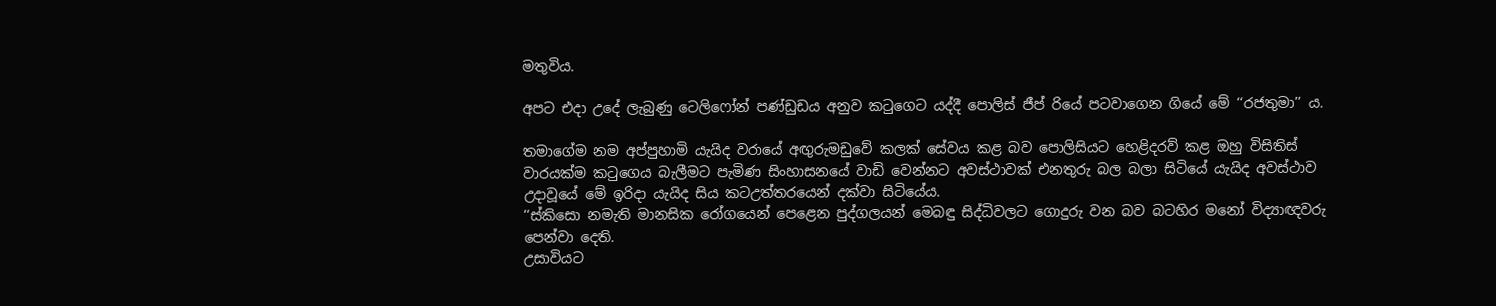මතුවිය.

අපට එදා උදේ ලැබුණු ටෙලිෆෝන් පණ්ඩුඩය අනුව කටුගෙට යද්දී පොලිස් ජීප් රියේ පටවාගෙන ගියේ මේ ‘‘රජතුමා’’ ය.

තමාගේම නම අප්පුහාමි යැයිද වරායේ අඟුරුමඩුවේ කලක් සේවය කළ බව පොලිසියට හෙළිදරව් කළ ඔහු විසිතිස් වාරයක්ම කටුගෙය බැලීමට පැමිණ සිංහාසනයේ වාඩි වෙන්නට අවස්ථාවක් එනතුරු බල බලා සිටියේ යැයිද අවස්ථාව උදාවූයේ මේ ඉරිදා යැයිද සිය කටඋත්තරයෙන් දක්වා සිටියේය.
‘‘ස්කිසො නමැති මානසික රෝගයෙන් පෙළෙන පුද්ගලයන් මෙබඳු සිද්ධිවලට ගොදුරු වන බව බටහිර මනෝ විද්‍යාඥවරු පෙන්වා දෙති.
උසාවියට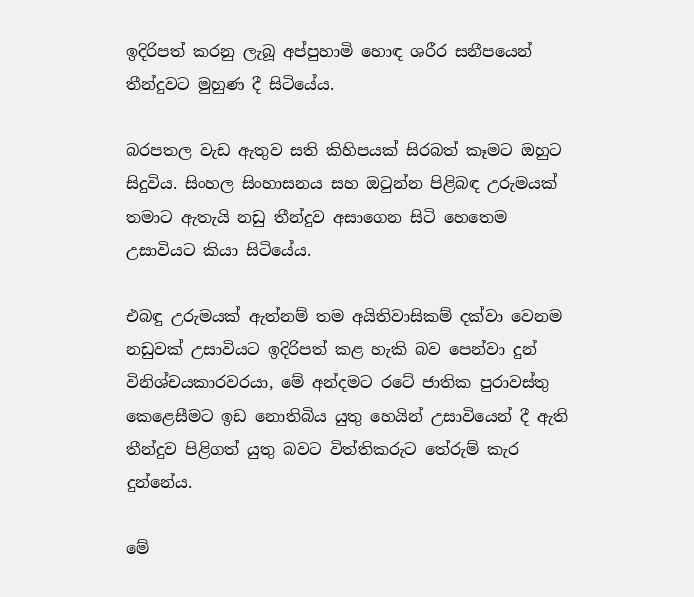ඉදිරිපත් කරනු ලැබූ අප්පුහාමි හොඳ ශරීර සනීපයෙන් තීන්දුවට මුහුණ දී සිටියේය.

බරපතල වැඩ ඇතුව සති කිහිපයක් සිරබත් කෑමට ඔහුට සිදුවිය. සිංහල සිංහාසනය සහ ඔටුන්න පිළිබඳ උරුමයක් තමාට ඇතැයි නඩු තීන්දුව අසාගෙන සිටි හෙතෙම උසාවියට කියා සිටියේය.

එබඳු උරුමයක් ඇත්නම් තම අයිතිවාසිකම් දක්වා වෙනම නඩුවක් උසාවියට ඉදිරිපත් කළ හැකි බව පෙන්වා දුන් විනිශ්චයකාරවරයා, මේ අන්දමට රටේ ජාතික පුරාවස්තු කෙළෙසීමට ඉඩ නොතිබිය යුතු හෙයින් උසාවියෙන් දී ඇති තීන්දුව පිළිගත් යුතු බවට විත්තිකරුට තේරුම් කැර දුන්නේය.

මේ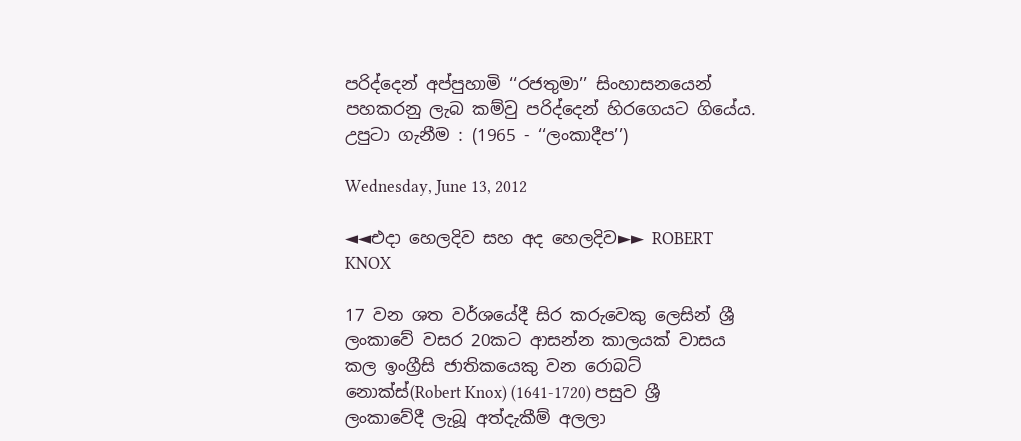පරිද්දෙන් අප්පුහාමි ‘‘රජතුමා’’ සිංහාසනයෙන් පහකරනු ලැබ කම්වු පරිද්දෙන් හිරගෙයට ගියේය.
උපුටා ගැනීම : (1965 - ‘‘ලංකාදීප’’)

Wednesday, June 13, 2012

◄◄එදා හෙලදිව සහ අද හෙලදිව►► ROBERT KNOX

17 වන ශත වර්ශයේදී සිර කරුවෙකු ලෙසින් ශ්‍රී ලංකාවේ වසර 20කට ආසන්න කාලයක් වාසය කල ඉංග්‍රීසි ජාතිකයෙකු වන රොබට් නොක්ස්(Robert Knox) (1641-1720) පසුව ශ්‍රී ලංකාවේදී ලැබූ අත්දැකීම් අලලා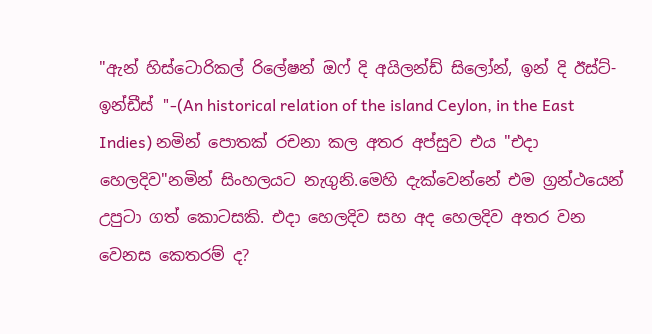"ඇන් හිස්ටොරිකල් රිලේෂන් ඔෆ් දි අයිලන්ඩ් සිලෝන්, ඉන් දි ඊස්ට්-ඉන්ඩීස් "-(An historical relation of the island Ceylon, in the East Indies) නමින් පොතක් රචනා කල අතර අප්සුව එය "එදා හෙලදිව"නමින් සිංහලයට නැගුනි.මෙහි දැක්වෙන්නේ එම ග්‍රන්ථයෙන් උපුටා ගත් කොටසකි. එදා හෙලදිව සහ අද හෙලදිව අතර වන වෙනස කෙතරම් ද?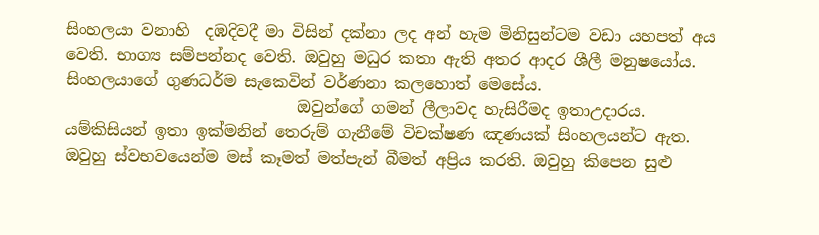සිංහලයා වනාහි  දඹදිවදී මා විසින් දක්නා ලද අන් හැම මිනිසුන්ටම වඩා යහපත් අය වෙති. භාග්‍ය සම්පන්නද වෙති. ඔවුහු මධුර කතා ඇති අතර ආදර ශීලී මනුෂයෝය. සිංහලයාගේ ගුණධර්ම සැකෙවින් වර්ණනා කලහොත් මෙසේය.
                             ඔවුන්ගේ ගමන් ලීලාවද හැසිරීමද ඉතාඋදාරය. යම්කිසියන් ඉතා ඉක්මනින් තෙරුම් ගැනීමේ විචක්ෂණ ඤණයක් සිංහලයන්ට ඇත. ඔවුහු ස්වභවයෙන්ම මස් කෑමත් මත්පැන් බීමත් අප්‍රිය කරති. ඔවුහු කිපෙන සුළු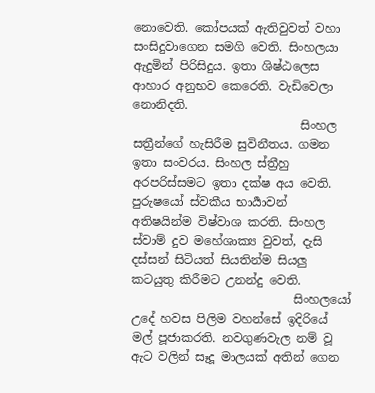නොවෙති. කෝපයක් ඇතිවුවත් වහා සංසිදුවාගෙන සමගි වෙති. සිංහලයා ඇදුමින් පිරිසිදුය. ඉතා ශිෂ්ඨලෙස ආහාර අනුභව කෙරෙති. වැඩිවෙලා නොනිදති.
                            සිංහල සත්‍රීන්ගේ හැසිරීම සුවිනීතය. ගමන ඉතා සංවරය. සිංහල ස්ත්‍රීහු අරපරිස්සමට ඉතා දක්ෂ අය වෙති. පුරුෂයෝ ස්වකීය භාර්‍යාවන් අතිෂයින්ම විෂ්වාශ කරති. සිංහල ස්වාම් දුව මහේශාක්‍ය වුවත්, දැසි දස්සන් සිටියත් සියතින්ම සියලු කටයුතු කිරීමට උනන්දු වෙති.
                           සිංහලයෝ උදේ හවස පිලිම වහන්සේ ඉදිරියේ මල් පූජාකරති. නවගුණවැල නම් වූ ඇට වලින් සෑදූ මාලයක් අතින් ගෙන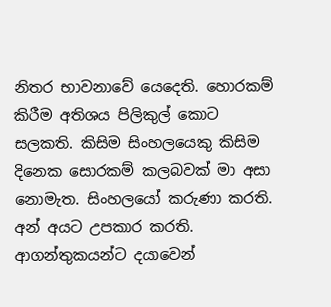නිතර භාවනාවේ යෙදෙති. හොරකම් කිරීම අතිශය පිලිකුල් කොට සලකති. කිසිම සිංහලයෙකු කිසිම දිනෙක සොරකම් කලබවක් මා අසා නොමැත. සිංහලයෝ කරුණා කරති. අන් අයට උපකාර කරති. ආගන්තුකයන්ට දයාවෙන්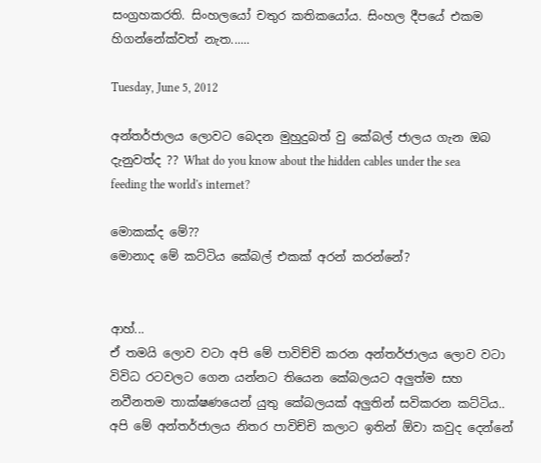සංග්‍රහකරති. සිංහලයෝ චතුර කතිකයෝය. සිංහල දීපයේ එකම හිගන්නේක්වත් නැත......

Tuesday, June 5, 2012

අන්තර්ජාලය ලොවට බෙදන මුහුදුබත් වු කේබල් ජාලය ගැන ඔබ දැනුවත්ද ?? What do you know about the hidden cables under the sea feeding the world's internet?

මොකක්ද මේ??
මොනාද මේ කට්ටිය කේබල් එකක් අරන් කරන්නේ?


ආහ්...
ඒ තමයි ලොව වටා අපි මේ පාවිච්චි කරන අන්තර්ජාලය ලොව වටා විවිධ රටවලට ගෙන යන්නට තියෙන කේබලයට අලුත්ම සහ නවීනතම තාක්ෂණයෙන් යුතු කේබලයක් අලුතින් සවිකරන කට්ටිය..
අපි මේ අන්තර්ජාලය නිතර පාවිච්චි කලාට ඉතින් ඕවා කවුද දෙන්නේ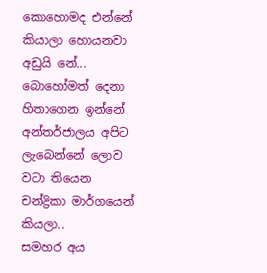කොහොමද එන්නේ කියාලා හොයනවා අඩුයි නේ...
බොහෝමත් දෙනා හිතාගෙන ඉන්නේ අන්තර්ජාලය අපිට ලැබෙන්නේ ලොව වටා තියෙන චන්ද්‍රිකා මාර්ගයෙන් කියලා..
සමහර අය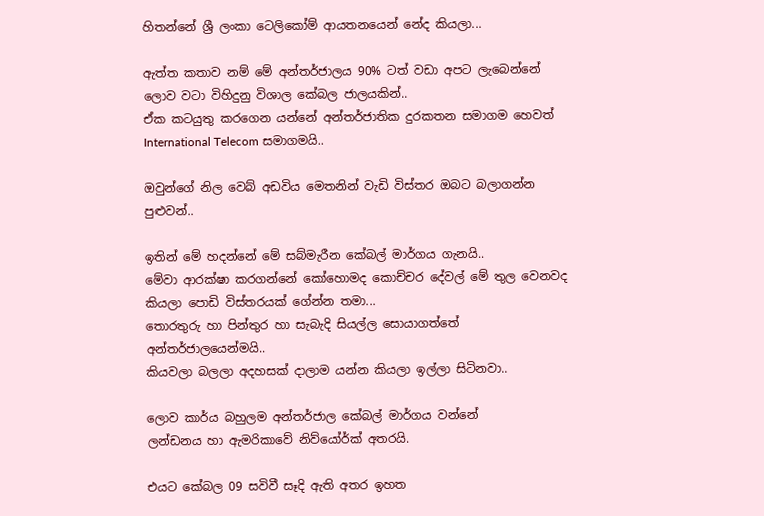හිතන්නේ ශ්‍රී ලංකා ටෙලිකෝම් ආයතනයෙන් නේද කියලා...

ඇත්ත කතාව නම් මේ අන්තර්ජාලය 90% ටත් වඩා අපට ලැබෙන්නේ ලොව වටා විහිදුනු විශාල කේබල ජාලයකින්..
ඒක කටයුතු කරගෙන යන්නේ අන්තර්ජාතික දුරකතන සමාගම හෙවත් International Telecom සමාගමයි..

ඔවුන්ගේ නිල වෙබ් අඩවිය මෙතනින් වැඩි විස්තර ඔබට බලාගන්න පුළුවන්..

ඉතින් මේ හදන්නේ මේ සබ්මැරීන කේබල් මාර්ගය ගැනයි..
මේවා ආරක්ෂා කරගන්නේ කෝහොමද කොච්චර දේවල් මේ තුල වෙනවද කියලා පොඩි විස්තරයක් ගේන්න තමා...
තොරතුරු හා පින්තුර හා සැබැදි සියල්ල සොයාගත්තේ අන්තර්ජාලයෙන්මයි..
කියවලා බලලා අදහසක් දාලාම යන්න කියලා ඉල්ලා සිටිනවා..

ලොව කාර්ය බහුලම අන්තර්ජාල කේබල් මාර්ගය වන්නේ
ලන්ඩනය හා ඇමරිකාවේ නිව්යෝර්ක් අතරයි.

එයට කේබල 09 සවිවී සෑදි ඇති අතර ඉහත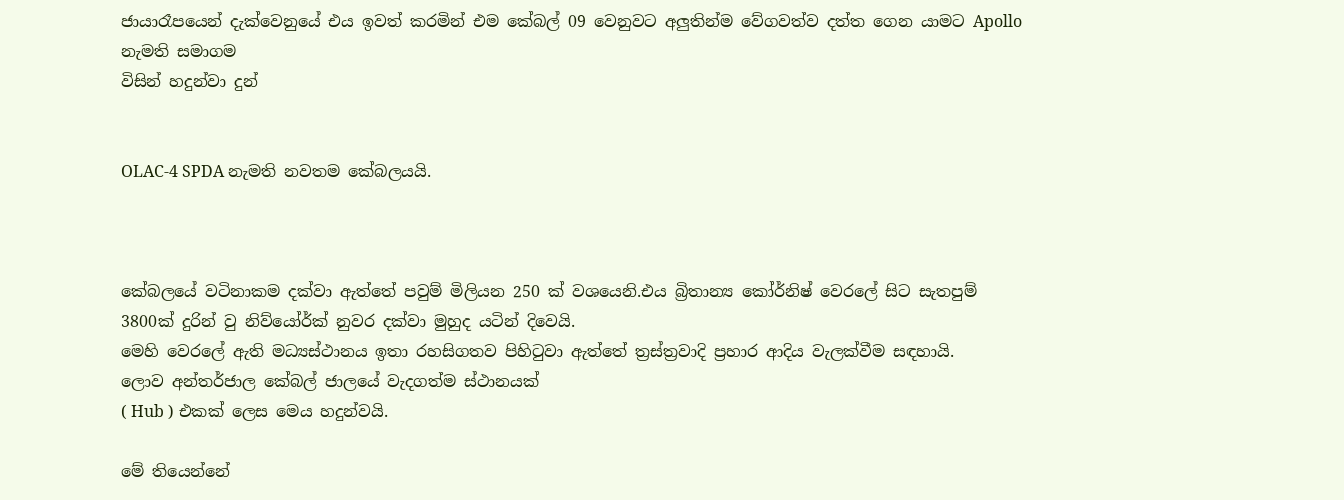ජායාරෑපයෙන් දැක්වෙනුයේ එය ඉවත් කරමින් එම කේබල් 09 වෙනුවට අලුතින්ම වේගවත්ව දත්ත ගෙන යාමට Apollo නැමති සමාගම
විසින් හදුන්වා දුන්


OLAC-4 SPDA නැමති නවතම කේබලයයි.



කේබලයේ වටිනාකම දක්වා ඇත්තේ පවුම් මිලියන 250 ක් වශයෙනි.එය බ්‍රිතාන්‍ය කෝර්නිෂ් වෙරලේ සිට සැතපුම් 3800ක් දුරින් වු නිව්යෝර්ක් නුවර දක්වා මුහුද යටින් දිවෙයි.
මෙහි වෙරලේ ඇති මධ්‍යස්ථානය ඉතා රහසිගතව පිහිටුවා ඇත්තේ ත්‍රස්ත්‍රවාදි ප්‍රහාර ආදිය වැලක්වීම සඳහායි.
ලොව අන්තර්ජාල කේබල් ජාලයේ වැදගත්ම ස්ථානයක්
( Hub ) එකක් ලෙස මෙය හදුන්වයි.

මේ තියෙන්නේ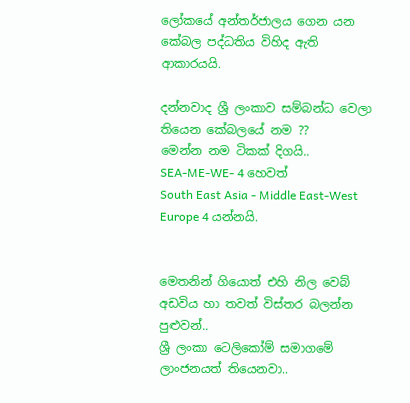ලෝකයේ අන්තර්ජාලය ගෙන යන කේබල පද්ධතිය විහිද ඇති ආකාරයයි.

දන්නවාද ශ්‍රී ලංකාව සම්බන්ධ වෙලා තියෙන කේබලයේ නම ??
මෙන්න නම ටිකක් දිගයි..
SEA-ME-WE- 4 හෙවත්
South East Asia - Middle East-West Europe 4 යන්නයි.


මෙතනින් ගියොත් එහි නිල වෙබ් අඩවිය හා තවත් විස්තර බලන්න පුළුවන්..
ශ්‍රී ලංකා ටෙලිකෝම් සමාගමේ ලාංජනයත් තියෙනවා..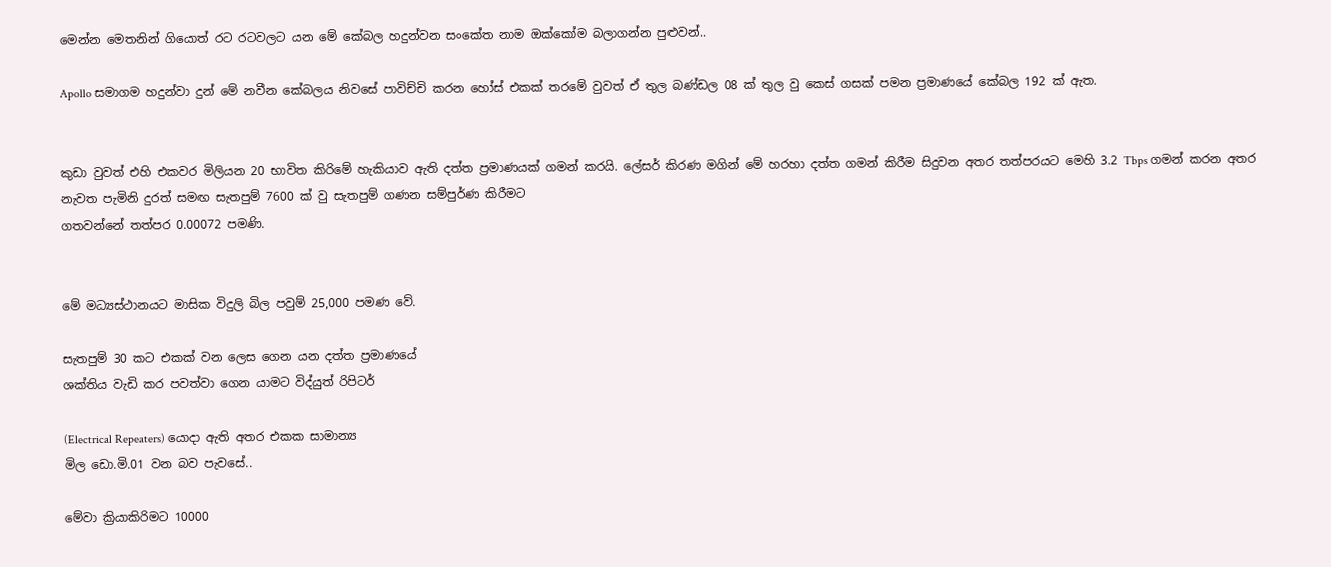මෙන්න මෙතනින් ගියොත් රට රටවලට යන මේ කේබල හදුන්වන සංකේත නාම ඔක්කෝම බලාගන්න පුළුවන්..

Apollo සමාගම හදුන්වා දුන් මේ නවීන කේබලය නිවසේ පාවිච්චි කරන හෝස් එකක් තරමේ වුවත් ඒ තුල බණ්ඩල 08 ක් තුල වු කෙස් ගසක් පමන ප්‍රමාණයේ කේබල 192 ක් ඇත.


කුඩා වුවත් එහි එකවර මිලියන 20 භාවිත කිරිමේ හැකියාව ඇති දත්ත ප්‍රමාණයක් ගමන් කරයි. ලේසර් කිරණ මගින් මේ හරහා දත්ත ගමන් කිරීම සිදුවන අතර තත්පරයට මෙහි 3.2 Tbps ගමන් කරන අතර නැවත පැමිනි දුරත් සමඟ සැතපුම් 7600 ක් වු සැතපුම් ගණන සම්පුර්ණ කිරීමට
ගතවන්නේ තත්පර 0.00072 පමණි.


මේ මධ්‍යස්ථානයට මාසික විදුලි බිල පවුම් 25,000 පමණ වේ.

සැතපුම් 30 කට එකක් වන ලෙස ගෙන යන දත්ත ප්‍රමාණයේ
ශක්තිය වැඩි කර පවත්වා ගෙන යාමට විද්යුත් රිපිටර්

(Electrical Repeaters) යොදා ඇති අතර එකක සාමාන්‍ය
මිල ඩො.මි.01 වන බව පැවසේ..

මේවා ක්‍රියාකිරිමට 10000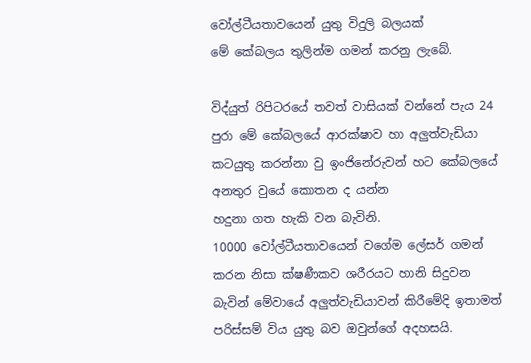වෝල්ටීයතාවයෙන් යුතු විදුලි බලයක්
මේ කේබලය තුලින්ම ගමන් කරනු ලැබේ.

විද්යුත් රිපිටරයේ තවත් වාසියක් වන්නේ පැය 24 පුරා මේ කේබලයේ ආරක්ෂාව හා අලුත්වැඩියා කටයුතු කරන්නා වු ඉංජිනේරුවන් හට කේබලයේ අනතුර වුයේ කොතන ද යන්න
හදුනා ගත හැකි වන බැවිනි.
10000 වෝල්ටීයතාවයෙන් වගේම ලේසර් ගමන් කරන නිසා ක්ෂණීකව ශරීරයට හානි සිදුවන බැවින් මේවායේ අලුත්වැඩියාවන් කිරීමේදි ඉතාමත් පරිස්සම් විය යුතු බව ඔවුන්ගේ අදහසයි.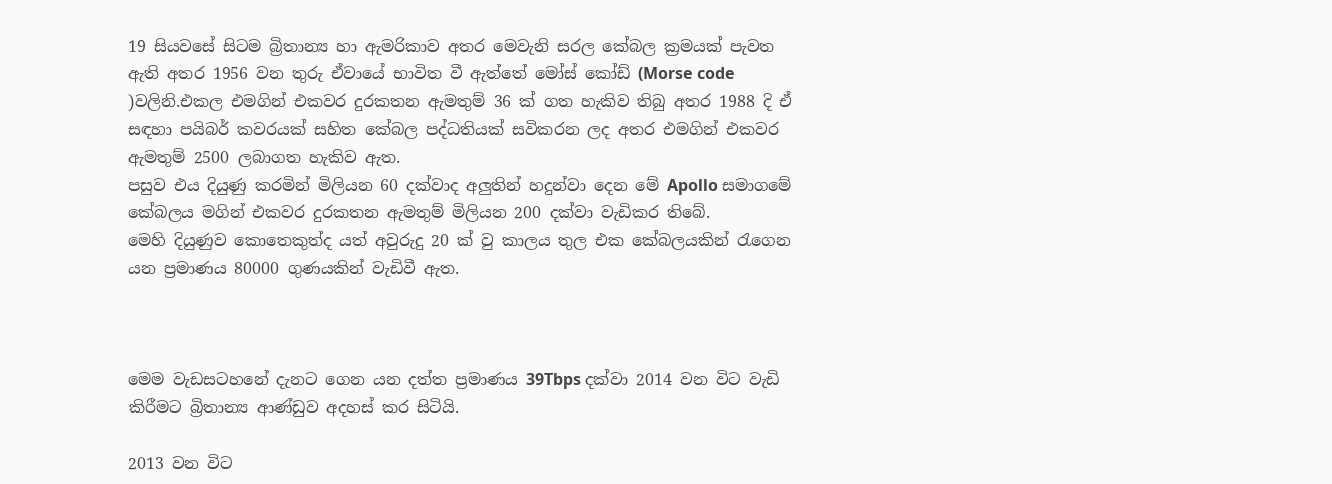19 සියවසේ සිටම බ්‍රිතාන්‍ය හා ඇමරිකාව අතර මෙවැනි සරල කේබල ක්‍රමයක් පැවත ඇති අතර 1956 වන තුරු ඒවායේ භාවිත වී ඇත්තේ මෝස් කෝඩ් (Morse code )වලිනි.එකල එමගින් එකවර දුරකතන ඇමතුම් 36 ක් ගත හැකිව තිබු අතර 1988 දි ඒ සඳහා පයිබර් කවරයක් සහිත කේබල පද්ධතියක් සවිකරන ලද අතර එමගින් එකවර ඇමතුම් 2500 ලබාගත හැකිව ඇත.
පසුව එය දියුණු කරමින් මිලියන 60 දක්වාද අලුතින් හදුන්වා දෙන මේ Apollo සමාගමේ කේබලය මගින් එකවර දුරකතන ඇමතුම් මිලියන 200 දක්වා වැඩිකර තිබේ.
මෙහි දියුණුව කොතෙකුත්ද යත් අවුරුදු 20 ක් වු කාලය තුල එක කේබලයකින් රැගෙන යන ප්‍රමාණය 80000 ගුණයකින් වැඩිවී ඇත.



මෙම වැඩසටහනේ දැනට ගෙන යන දත්ත ප්‍රමාණය 39Tbps දක්වා 2014 වන විට වැඩි කිරීමට බ්‍රිතාන්‍ය ආණ්ඩුව අදහස් කර සිටියි.

2013 වන විට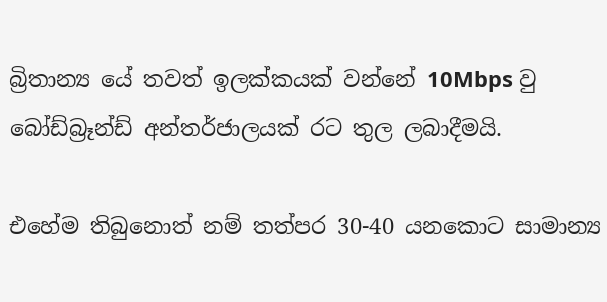බ්‍රිතාන්‍ය යේ තවත් ඉලක්කයක් වන්නේ 10Mbps වු බෝඩ්බ්‍රෑන්ඩ් අන්තර්ජාලයක් රට තුල ලබාදීමයි.

එහේම තිබුනොත් නම් තත්පර 30-40 යනකොට සාමාන්‍ය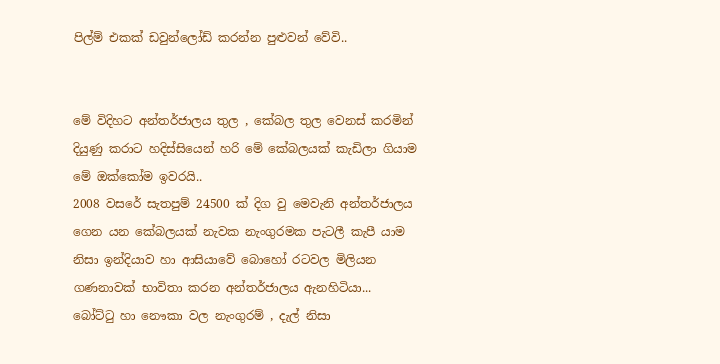පිල්ම් එකක් ඩවුන්ලෝඩ් කරන්න පුළුවන් වේවි..


මේ විදිහට අන්තර්ජාලය තුල , කේබල තුල වෙනස් කරමින් දියුණු කරාට හදිස්සියෙන් හරි මේ කේබලයක් කැඩිලා ගියාම
මේ ඔක්කෝම ඉවරයි..
2008 වසරේ සැතපුම් 24500 ක් දිග වු මෙවැනි අන්තර්ජාලය ගෙන යන කේබලයක් නැවක නැංගුරමක පැටලී කැපී යාම නිසා ඉන්දියාව හා ආසියාවේ බොහෝ රටවල මිලියන ගණනාවක් භාවිතා කරන අන්තර්ජාලය ඇනහිටියා...
බෝට්ටු හා නෞකා වල නැංගුරම් , දැල් නිසා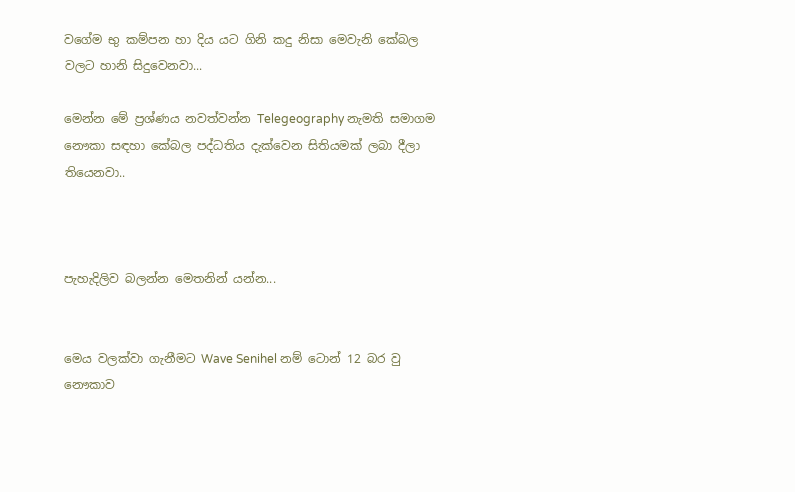වගේම භු කම්පන හා දිය යට ගිනි කදු නිසා මෙවැනි කේබල වලට හානි සිදුවෙනවා...

මෙන්න මේ ප්‍රශ්ණය නවත්වන්න Telegeography නැමති සමාගම නෞකා සඳහා කේබල පද්ධතිය දැක්වෙන සිතියමක් ලබා දීලා තියෙනවා..



පැහැදිලිව බලන්න මෙතනින් යන්න...


මෙය වලක්වා ගැනීමට Wave Senihel නම් ටොන් 12 බර වු නෞකාව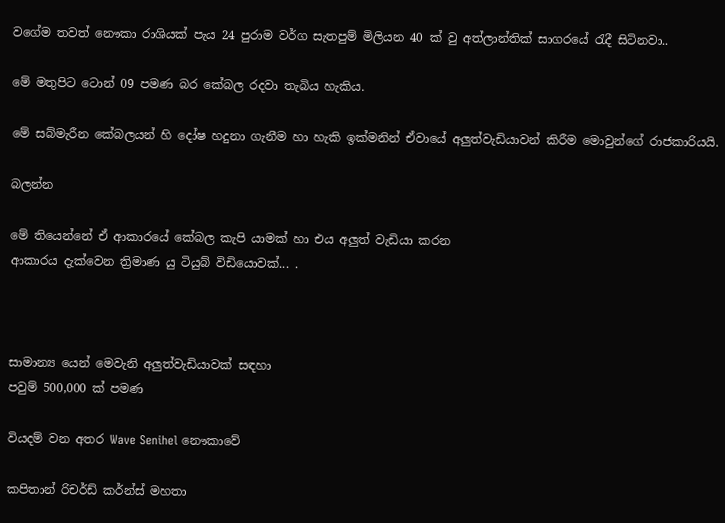වගේම තවත් නෞකා රාශියක් පැය 24 පුරාම වර්ග සැතපුම් මිලියන 40 ක් වු අත්ලාන්තික් සාගරයේ රැදී සිටිනවා..

මේ මතුපිට ටොන් 09 පමණ බර කේබල රදවා තැබිය හැකිය.

මේ සබ්මැරීන කේබලයන් හි දෝෂ හදුනා ගැනීම හා හැකි ඉක්මනින් ඒවායේ අලුත්වැඩියාවන් කිරීම මොවුන්ගේ රාජකාරියයි.

බලන්න

මේ තියෙන්නේ ඒ ආකාරයේ කේබල කැපි යාමක් හා එය අලුත් වැඩියා කරන
ආකාරය දැක්වෙන ත්‍රිමාණ යු ටියුබ් විඩියොවක්... .



සාමාන්‍ය යෙන් මෙවැනි අලුත්වැඩියාවක් සඳහා
පවුම් 500,000 ක් පමණ

වියදම් වන අතර Wave Senihel නෞකාවේ

කපිතාන් රිචර්ඩ් කර්න්ස් මහතා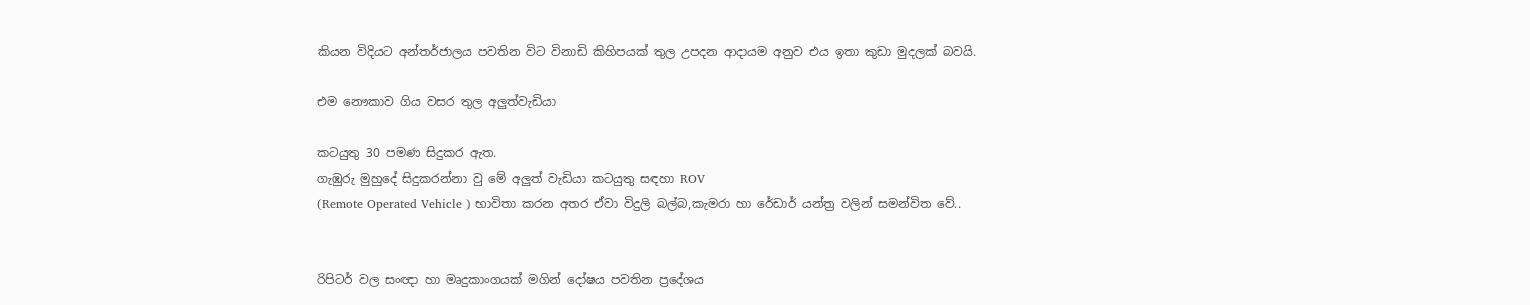කියන විදියට අන්තර්ජාලය පවතින විට විනාඩි කිහිපයක් තුල උපදන ආදායම අනුව එය ඉතා කුඩා මුදලක් බවයි.

එම නෞකාව ගිය වසර තුල අලුත්වැඩියා

කටයුතු 30 පමණ සිදුකර ඇත.
ගැඹුරු මුහුදේ සිදුකරන්නා වු මේ අලුත් වැඩියා කටයුතු සඳහා ROV
(Remote Operated Vehicle ) භාවිතා කරන අතර ඒවා විදුලි බල්බ,කැමරා හා රේඩාර් යන්ත්‍ර වලින් සමන්විත වේ..


රිපිටර් වල සංඥා හා මෘදුකාංගයක් මගින් දෝෂය පවතින ප්‍රදේශය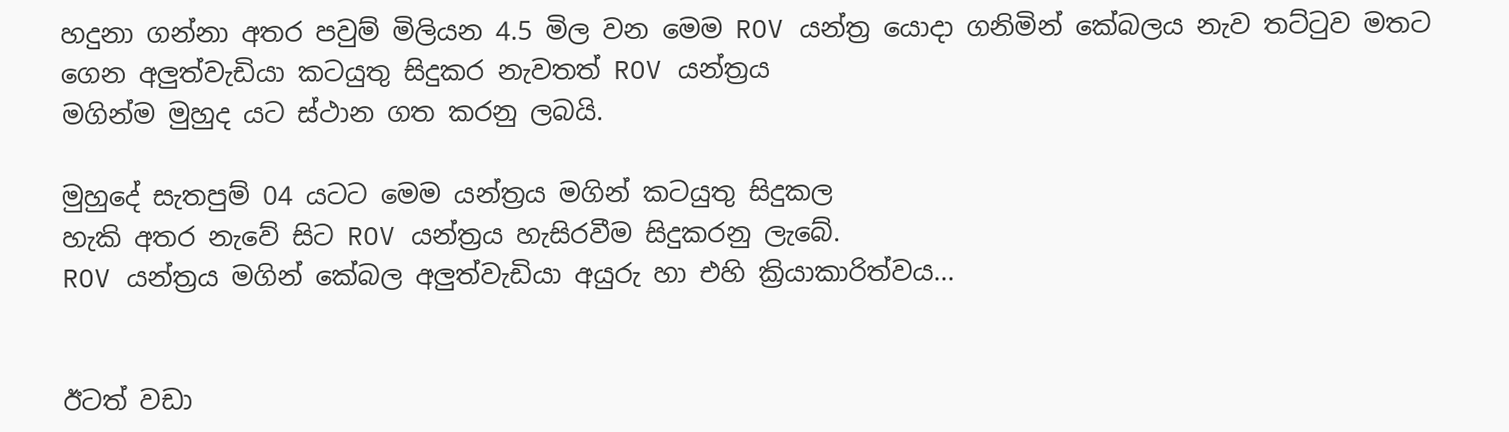හදුනා ගන්නා අතර පවුම් මිලියන 4.5 මිල වන මෙම ROV යන්ත්‍ර යොදා ගනිමින් කේබලය නැව තට්ටුව මතට ගෙන අලුත්වැඩියා කටයුතු සිදුකර නැවතත් ROV යන්ත්‍රය
මගින්ම මුහුද යට ස්ථාන ගත කරනු ලබයි.

මුහුදේ සැතපුම් 04 යටට මෙම යන්ත්‍රය මගින් කටයුතු සිදුකල
හැකි අතර නැවේ සිට ROV යන්ත්‍රය හැසිරවීම සිදුකරනු ලැබේ.
ROV යන්ත්‍රය මගින් කේබල අලුත්වැඩියා අයුරු හා එහි ක්‍රියාකාරිත්වය...


ඊටත් වඩා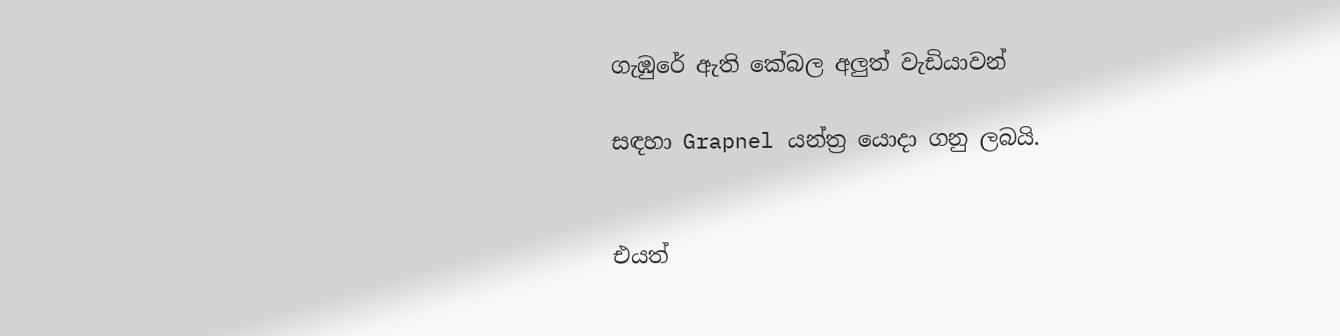ගැඹුරේ ඇති කේබල අලුත් වැඩියාවන්

සඳහා Grapnel යන්ත්‍ර යොදා ගනු ලබයි.


එයත්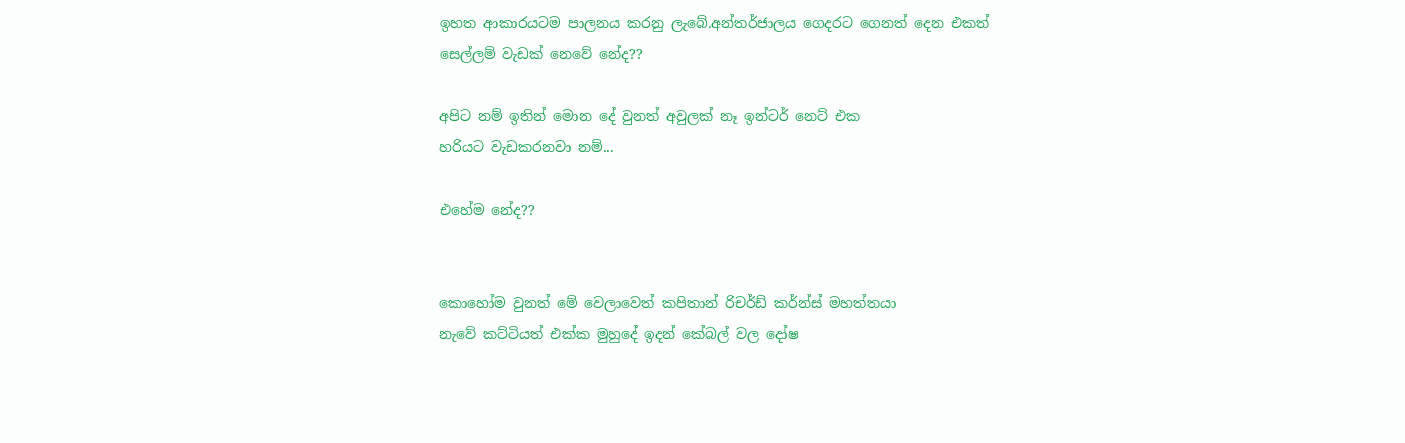ඉහත ආකාරයටම පාලනය කරනු ලැබේ.අන්තර්ජාලය ගෙදරට ගෙනත් දෙන එකත්
සෙල්ලම් වැඩක් නෙවේ නේද??

අපිට නම් ඉතින් මොන දේ වුනත් අවුලක් නෑ ඉන්ටර් නෙට් එක
හරියට වැඩකරනවා නම්...

එහේම නේද??


කොහෝම වුනත් මේ වෙලාවෙත් කපිතාන් රිචර්ඩ් කර්න්ස් මහත්තයා
නැවේ කට්ටියත් එක්ක මුහුදේ ඉදන් කේබල් වල දෝෂ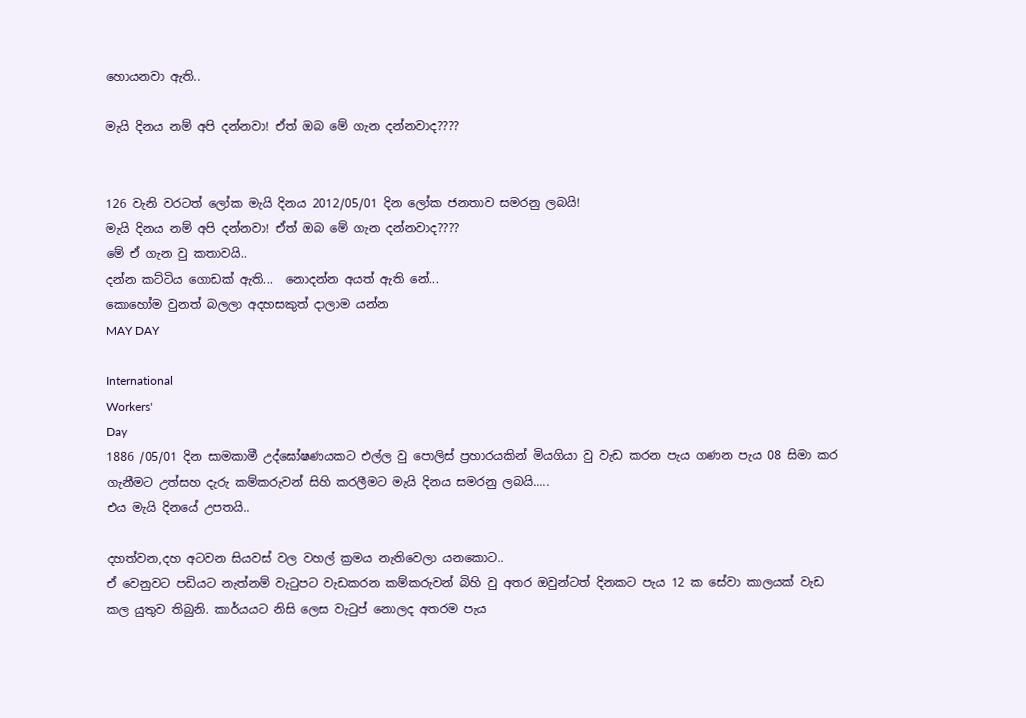හොයනවා ඇති..

මැයි දිනය නම් අපි දන්නවා! ඒත් ඔබ මේ ගැන දන්නවාද????


126 වැනි වරටත් ලෝක මැයි දිනය 2012/05/01 දින ලෝක ජනතාව සමරනු ලබයි!
මැයි දිනය නම් අපි දන්නවා! ඒත් ඔබ මේ ගැන දන්නවාද????
මේ ඒ ගැන වු කතාවයි..
දන්න කට්ටිය ගොඩක් ඇති...  නොදන්න අයත් ඇති නේ...
කොහෝම වුනත් බලලා අදහසකුත් දාලාම යන්න
MAY DAY

International
Workers'
Day
1886 /05/01 දින සාමකාමී උද්ඝෝෂණයකට එල්ල වු පොලිස් ප්‍රහාරයකින් මියගියා වු වැඩ කරන පැය ගණන පැය 08 සිමා කර ගැනීමට උත්සහ දැරු කම්කරුවන් සිහි කරලීමට මැයි දිනය සමරනු ලබයි.....
එය මැයි දිනයේ උපතයි..

දහත්වන,දහ අටවන සියවස් වල වහල් ක්‍රමය නැතිවෙලා යනකොට..
ඒ වෙනුවට පඩියට නැත්නම් වැටුපට වැඩකරන කම්කරුවන් බිහි වු අතර ඔවුන්ටත් දිනකට පැය 12 ක සේවා කාලයක් වැඩ කල යුතුව තිබුනි. කාර්යයට නිසි ලෙස වැටුප් නොලද අතරම පැය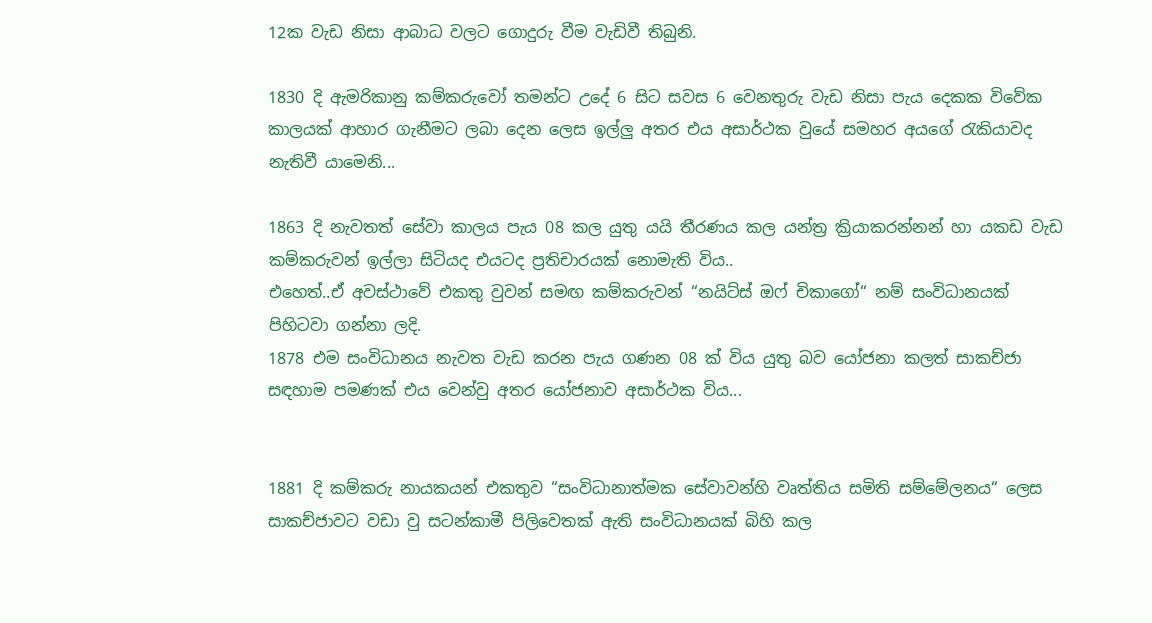12ක වැඩ නිසා ආබාධ වලට ගොදුරු වීම වැඩිවී තිබුනි.

1830 දි ඇමරිකානු කම්කරුවෝ තමන්ට උදේ 6 සිට සවස 6 වෙනතුරු වැඩ නිසා පැය දෙකක විවේක කාලයක් ආහාර ගැනීමට ලබා දෙන ලෙස ඉල්ලු අතර එය අසාර්ථක වුයේ සමහර අයගේ රැකියාවද නැතිවී යාමෙනි...

1863 දි නැවතත් සේවා කාලය පැය 08 කල යුතු යයි තීරණය කල යන්ත්‍ර ක්‍රියාකරන්නන් හා යකඩ වැඩ කම්කරුවන් ඉල්ලා සිටියද එයටද ප්‍රතිචාරයක් නොමැති විය..
එහෙත්..ඒ අවස්ථාවේ එකතු වුවන් සමඟ කම්කරුවන් “නයිට්ස් ඔෆ් චිකාගෝ“ නම් සංවිධානයක් පිහිටවා ගන්නා ලදි.
1878 එම සංවිධානය නැවත වැඩ කරන පැය ගණන 08 ක් විය යුතු බව යෝජනා කලත් සාකච්ජා සඳහාම පමණක් එය වෙන්වු අතර යෝජනාව අසාර්ථක විය...


1881 දි කම්කරු නායකයන් එකතුව “සංවිධානාත්මක සේවාවන්හි වෘත්තිය සමිති සම්මේලනය“ ලෙස සාකච්ජාවට වඩා වු සටන්කාමී පිලිවෙතක් ඇති සංවිධානයක් බිහි කල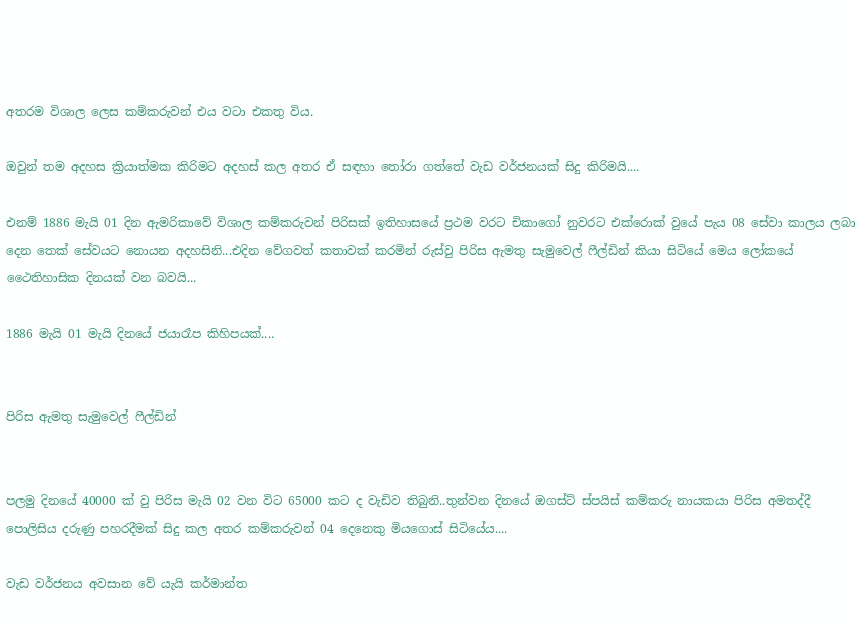අතරම විශාල ලෙස කම්කරුවන් එය වටා එකතු විය.

ඔවුන් තම අදහස ක්‍රියාත්මක කිරිමට අදහස් කල අතර ඒ සඳහා තෝරා ගත්තේ වැඩ වර්ජනයක් සිදු කිරිමයි....

එනම් 1886 මැයි 01 දින ඇමරිකාවේ විශාල කම්කරුවන් පිරිසක් ඉතිහාසයේ ප්‍රථම වරට චිකාගෝ නුවරට එක්රොක් වුයේ පැය 08 සේවා කාලය ලබා දෙන තෙක් සේවයට නොයන අදහසිනි...එදින වේගවත් කතාවක් කරමින් රුස්වු පිරිස ඇමතු සැමුවෙල් ෆීල්ඩින් කියා සිටියේ මෙය ලෝකයේ ථෛතිහාසික දිනයක් වන බවයි...

1886 මැයි 01 මැයි දිනයේ ජයාරෑප කිහිපයක්....


පිරිස ඇමතු සැමුවෙල් ෆීල්ඩින්


පලමු දිනයේ 40000 ක් වු පිරිස මැයි 02 වන විට 65000 කට ද වැඩිව තිබුනි..තුන්වන දිනයේ ඔගස්ට් ස්පයිස් කම්කරු නායකයා පිරිස අමතද්දී පොලිසිය දරුණු පහරදීමක් සිදු කල අතර කම්කරුවන් 04 දෙනෙකු මියගොස් සිටියේය....

වැඩ වර්ජනය අවසාන වේ යැයි කර්මාන්ත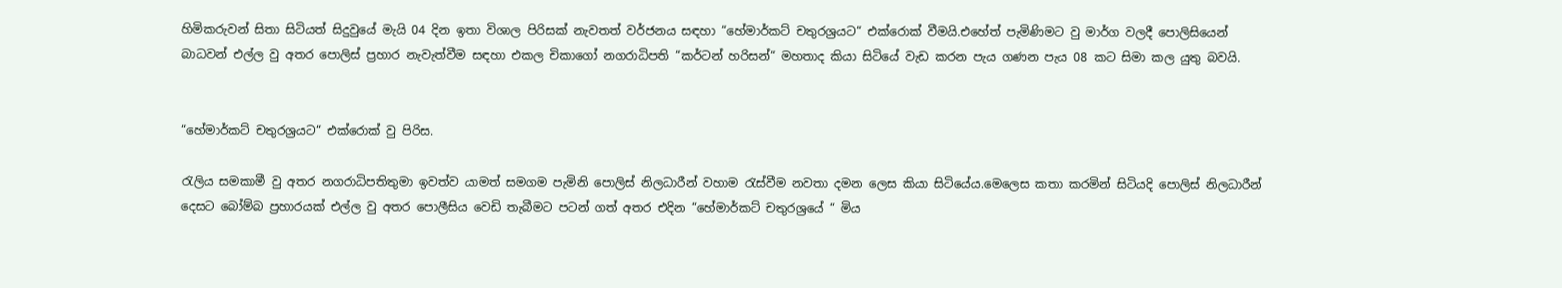හිමිකරුවන් සිතා සිටියත් සිදුවුයේ මැයි 04 දින ඉතා විශාල පිරිසක් නැවතත් වර්ජනය සඳහා “හේමාර්කට් චතුරශ්‍රයට“ එක්රොක් වීමයි.එහේත් පැමිණිමට වු මාර්ග වලදී පොලිසියෙන් බාධවන් එල්ල වු අතර පොලිස් ප්‍රහාර නැවැත්වීම සඳහා එකල චිකාගෝ නගරාධිපති “කර්ටන් හරිසන්“ මහතාද කියා සිටියේ වැඩ කරන පැය ගණන පැය 08 කට සිමා කල යුතු බවයි.


“හේමාර්කට් චතුරශ්‍රයට“ එක්රොක් වු පිරිස.

රැලිය සමකාමී වු අතර නගරාධිපතිතුමා ඉවත්ව යාමත් සමගම පැමිනි පොලිස් නිලධාරීන් වහාම රැස්වීම නවතා දමන ලෙස කියා සිටියේය.මෙලෙස කතා කරමින් සිටියදි පොලිස් නිලධාරීන් දෙසට බෝම්බ ප්‍රහාරයක් එල්ල වු අතර පොලීසිය වෙඩි තැබීමට පටන් ගත් අතර එදින “හේමාර්කට් චතුරශ්‍රයේ “ මිය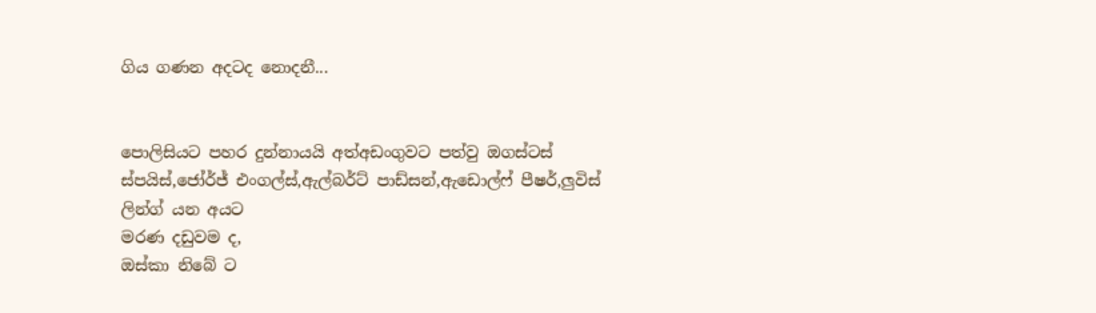ගිය ගණන අදටද නොදනී...


පොලිසියට පහර දුන්නායයි අත්අඩංගුවට පත්වු ඔගස්ටස් ස්පයිස්,ජෝර්ජ් එංගල්ස්,ඇල්බර්ට් පාඩ්සන්,ඇඩොල්ෆ් පීෂර්,ලුවිස් ලින්ග් යන අයට
මරණ දඩුවම ද,
ඔස්කා නිබේ ට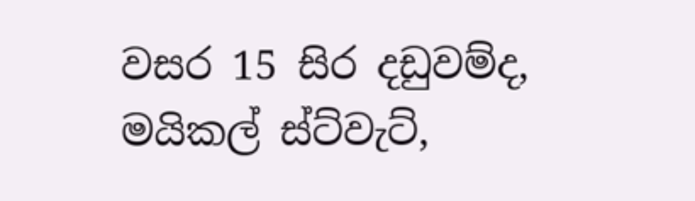වසර 15 සිර දඩුවම්ද,
මයිකල් ස්ට්වැට්,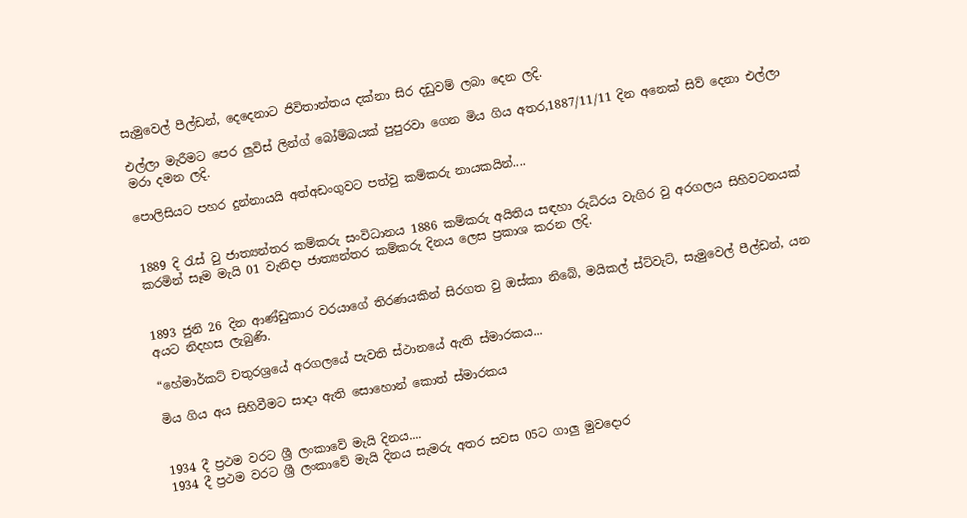සැමුවෙල් පීල්ඩන්, දෙදෙනාට ජිවිතාන්තය දක්නා සිර දඩුවම් ලබා දෙන ලදි.

එල්ලා මැරීමට පෙර ලුවිස් ලින්ග් බෝම්බයක් පුපුරවා ගෙන මිය ගිය අතර,1887/11/11 දින අනෙක් සිව් දෙනා එල්ලා මරා දමන ලදි.

පොලිසියට පහර දුන්නායයි අත්අඩංගුවට පත්වු කම්කරු නායකයින්....


1889 දි රැස් වු ජාත්‍යන්තර කම්කරු සංවිධානය 1886 කම්කරු අයිතිය සඳහා රුධිරය වැගිර වු අරගලය සිහිවටනයක් කරමින් සෑම මැයි 01 වැනිදා ජාත්‍යන්තර කම්කරු දිනය ලෙස ප්‍රකාශ කරන ලදි.


1893 ජුනි 26 දින ආණ්ඩුකාර වරයාගේ තිරණයකින් සිරගත වු ඔස්කා නිබේ, මයිකල් ස්ට්වැට්, සැමුවෙල් පීල්ඩන්, යන අයට නිදහස ලැබුණි.

“හේමාර්කට් චතුරශ්‍රයේ අරගලයේ පැවති ස්ථානයේ ඇති ස්මාරකය...

මිය ගිය අය සිහිවීමට සාදා ඇති සොහොන් කොත් ස්මාරකය


1934 දී ප්‍රථම වරට ශ්‍රී ලංකාවේ මැයි දිනය....
1934 දී ප්‍රථම වරට ශ්‍රී ලංකාවේ මැයි දිනය සැමරු අතර සවස 05ට ගාලු මුවදොර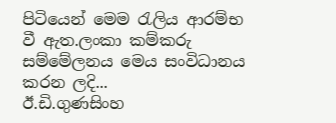පිටියෙන් මෙම රැලිය ආරම්භ වී ඇත.ලංකා කම්කරු සම්මේලනය මෙය සංවිධානය කරන ලදි...
ඊ.ඩි.ගුණසිංහ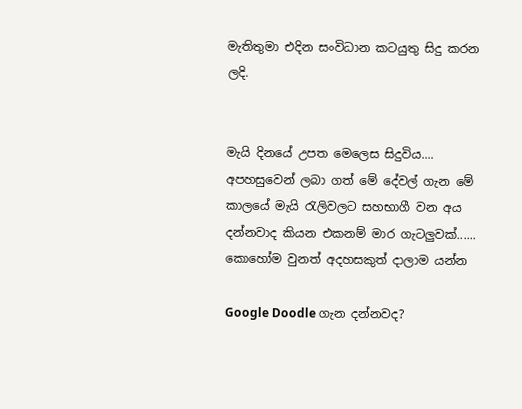මැතිතුමා එදින සංවිධාන කටයුතු සිදු කරන ලදි.


මැයි දිනයේ උපත මෙලෙස සිදුවිය....
අපහසුවෙන් ලබා ගත් මේ දේවල් ගැන මේ කාලයේ මැයි රැලිවලට සහභාගී වන අය දන්නවාද කියන එකනම් මාර ගැටලුවක්......
කොහෝම වුනත් අදහසකුත් දාලාම යන්න

Google Doodle ගැන දන්නවද?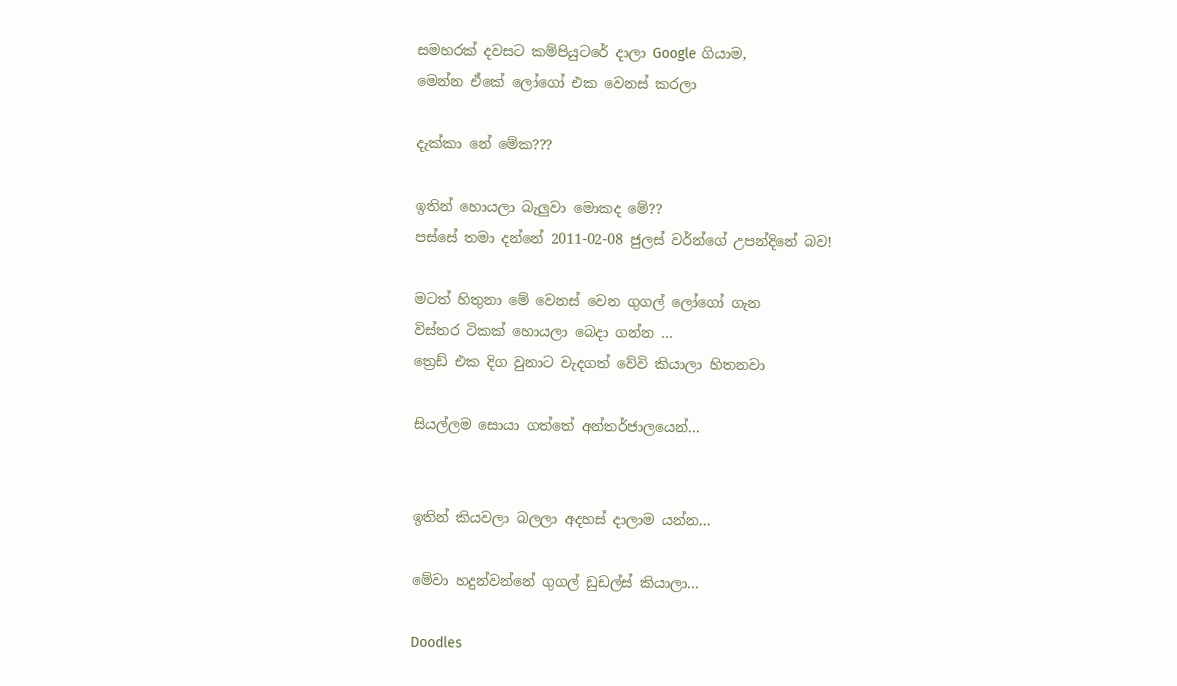සමහරක් දවසට කම්පියුටරේ දාලා Google ගියාම,
මෙන්න ඒකේ ලෝගෝ එක වෙනස් කරලා

දැක්කා නේ මේක???

ඉතින් හොයලා බැලුවා මොකද මේ??
පස්සේ තමා දන්නේ 2011-02-08 ජුලස් වර්න්ගේ උපන්දිනේ බව!

මටත් හිතුනා මේ වෙනස් වෙන ගුගල් ලෝගෝ ගැන
විස්තර ටිකක් හොයලා බෙදා ගන්න ...
ත්‍රෙඩ් එක දිග වුනාට වැදගත් වේවි කියාලා හිතනවා

සියල්ලම සොයා ගත්තේ අන්තර්ජාලයෙන්...


ඉතින් කියවලා බලලා අදහස් දාලාම යන්න...

මේවා හදුන්වන්නේ ගුගල් ඩුඩල්ස් කියාලා...

Doodles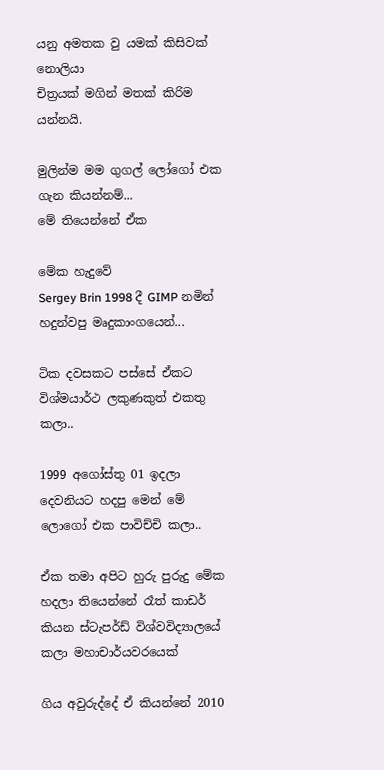යනු අමතක වු යමක් කිසිවක් නොලියා
චිත්‍රයක් මගින් මතක් කිරිම යන්නයි.

මුලින්ම මම ගුගල් ලෝගෝ එක ගැන කියන්නම්...
මේ තියෙන්නේ ඒක

මේක හැදුවේ
Sergey Brin 1998 දී GIMP නමින් හදුන්වපු මෘදුකාංගයෙන්...

ටික දවසකට පස්සේ ඒකට විශ්මයාර්ථ ලකුණකුත් එකතු කලා..

1999 අගෝස්තු 01 ඉදලා දෙවනියට හදපු මෙන් මේ ලොගෝ එක පාවිච්චි කලා..

ඒක තමා අපිට හුරු පුරුදු මේක හදලා තියෙන්නේ රෑත් කාඩර් කියන ස්ටැපර්ඩ් විශ්වවිද්‍යාලයේ කලා මහාචාර්යවරයෙක්

ගිය අවුරුද්දේ ඒ කියන්නේ 2010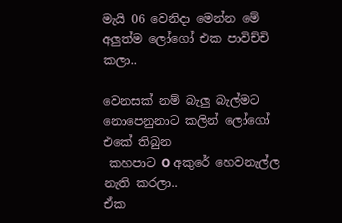මැයි 06 වෙනිදා මෙන්න මේ අලුත්ම ලෝගෝ එක පාවිච්චි කලා..

වෙනසක් නම් බැලු බැල්මට නොපෙනුනාට කලින් ලෝගෝ එකේ තිබුන
 කහපාට O අකුරේ හෙවනැල්ල නැති කරලා..
ඒක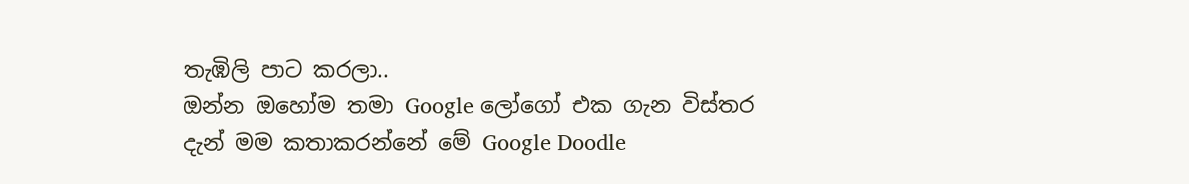තැඹිලි පාට කරලා..
ඔන්න ඔහෝම තමා Google ලෝගෝ එක ගැන විස්තර
දැන් මම කතාකරන්නේ මේ Google Doodle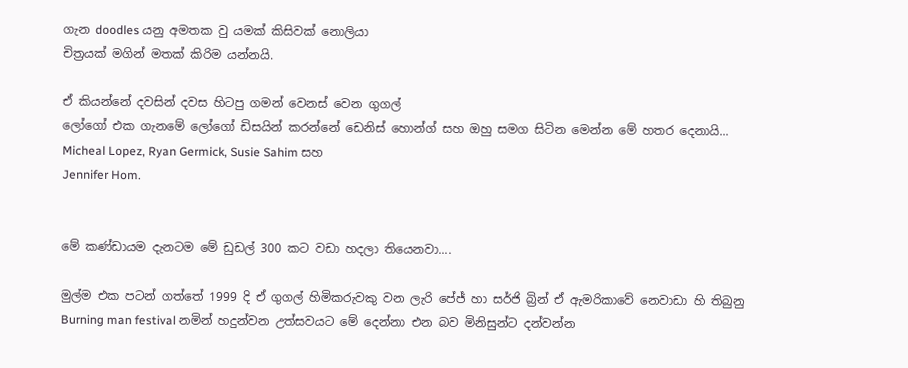ගැන doodles යනු අමතක වු යමක් කිසිවක් නොලියා
චිත්‍රයක් මගින් මතක් කිරිම යන්නයි.

ඒ කියන්නේ දවසින් දවස හිටපු ගමන් වෙනස් වෙන ගුගල්
ලෝගෝ එක ගැනමේ ලෝගෝ ඩිසයින් කරන්නේ ඩෙනිස් හොන්ග් සහ ඔහු සමග සිටින මෙන්න මේ හතර දෙනායි...
Micheal Lopez, Ryan Germick, Susie Sahim සහ
Jennifer Hom.


මේ කණ්ඩායම දැනටම මේ ඩුඩල් 300 කට වඩා හදලා තියෙනවා....

මුල්ම එක පටන් ගත්තේ 1999 දි ඒ ගුගල් හිමිකරුවකු වන ලැරි පේජ් හා සර්ජි බ්‍රින් ඒ ඇමරිකාවේ නෙවාඩා හි තිබුනු
Burning man festival නමින් හදුන්වන උත්සවයට මේ දෙන්නා එන බව මිනිසුන්ට දන්වන්න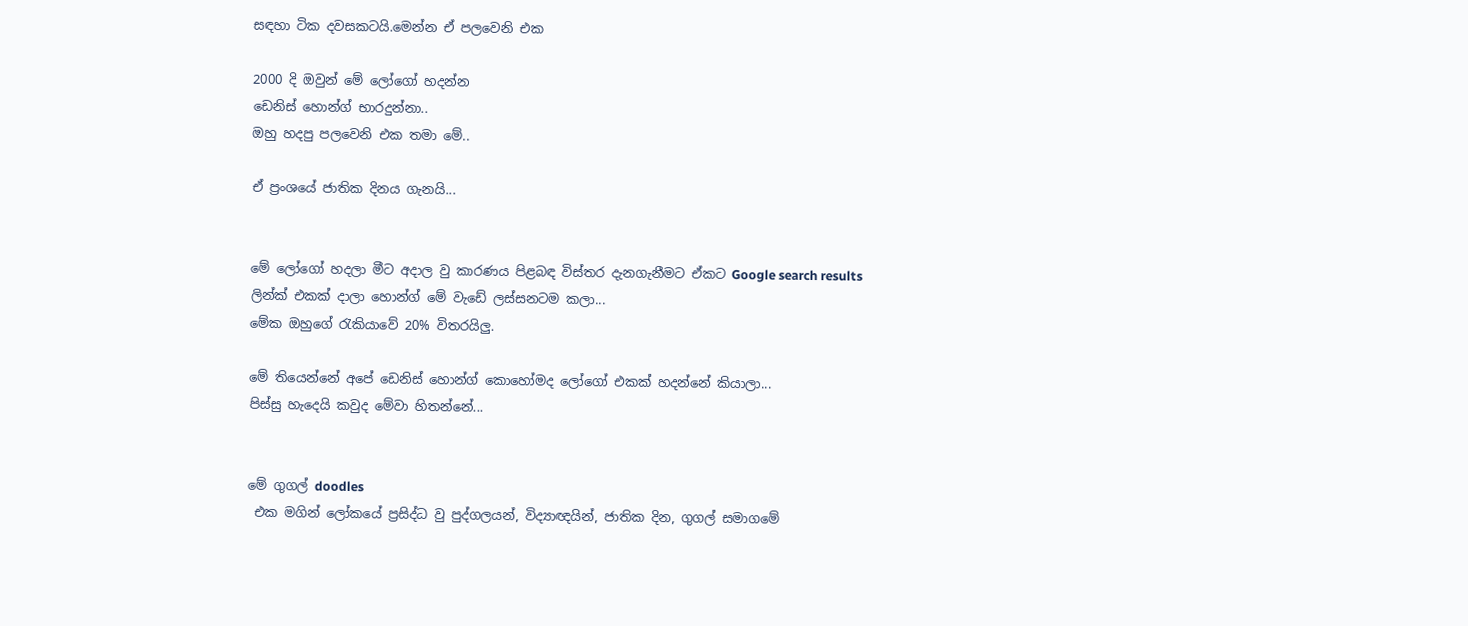සඳහා ටික දවසකටයි.මෙන්න ඒ පලවෙනි එක

2000 දි ඔවුන් මේ ලෝගෝ හදන්න
ඩෙනිස් හොන්ග් භාරදුන්නා..
ඔහු හදපු පලවෙනි එක තමා මේ..

ඒ ප්‍රංශයේ ජාතික දිනය ගැනයි...


මේ ලෝගෝ හදලා මීට අදාල වු කාරණය පිළබඳ විස්තර දැනගැනීමට ඒකට Google search results
ලින්ක් එකක් දාලා හොන්ග් මේ වැඩේ ලස්සනටම කලා...
මේක ඔහුගේ රැකියාවේ 20% විතරයිලු.

මේ තියෙන්නේ අපේ ඩෙනිස් හොන්ග් කොහෝමද ලෝගෝ එකක් හදන්නේ කියාලා...
පිස්සු හැදෙයි කවුද මේවා හිතන්නේ...


මේ ගුගල් doodles
 එක මගින් ලෝකයේ ප්‍රසිද්ධ වු පුද්ගලයන්, විද්‍යාඥයින්, ජාතික දින, ගුගල් සමාගමේ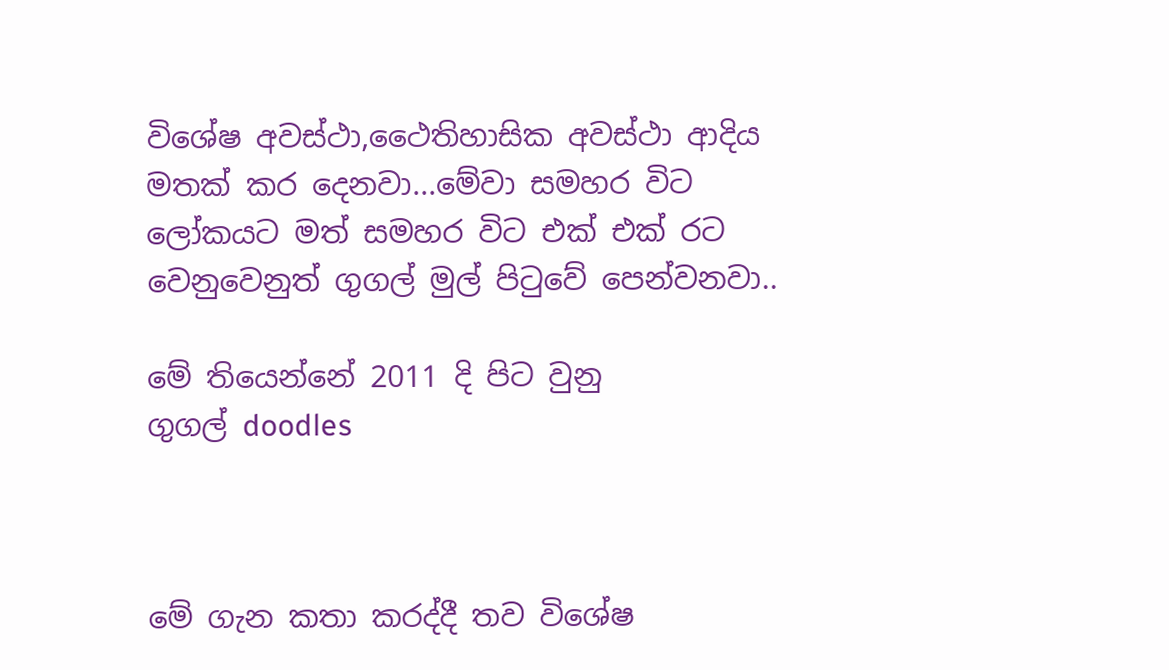විශේෂ අවස්ථා,ථෛතිහාසික අවස්ථා ආදිය මතක් කර දෙනවා...මේවා සමහර විට ලෝකයට මත් සමහර විට එක් එක් රට වෙනුවෙනුත් ගුගල් මුල් පිටුවේ පෙන්වනවා..

මේ තියෙන්නේ 2011 දි පිට වුනු
ගුගල් doodles



මේ ගැන කතා කරද්දී තව විශේෂ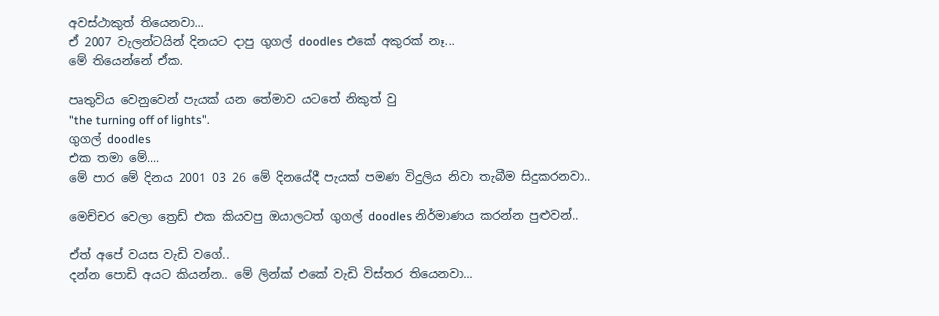අවස්ථාකුත් තියෙනවා...
ඒ 2007 වැලන්ටයින් දිනයට දාපු ගුගල් doodles එකේ අකුරක් නෑ...
මේ තියෙන්නේ ඒක.

පෘතුවිය වෙනුවෙන් පැයක් යන තේමාව යටතේ නිකුත් වු
"the turning off of lights".
ගුගල් doodles
එක තමා මේ....
මේ පාර මේ දිනය 2001 03 26 මේ දිනයේදී පැයක් පමණ විදුලිය නිවා තැබීම සිදුකරනවා..

මෙච්චර වෙලා ත්‍රෙඩ් එක කියවපු ඔයාලටත් ගුගල් doodles නිර්මාණය කරන්න පුළුවන්..

ඒත් අපේ වයස වැඩි වගේ..
දන්න පොඩි අයට කියන්න.. මේ ලින්ක් එකේ වැඩි විස්තර තියෙනවා...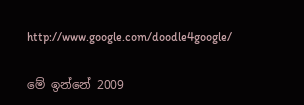http://www.google.com/doodle4google/

මේ ඉන්නේ 2009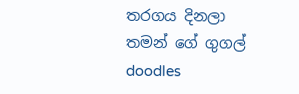තරගය දිනලා තමන් ගේ ගුගල් doodles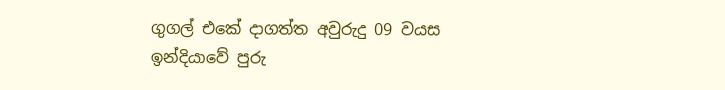ගුගල් එකේ දාගත්ත අවුරුදු 09 වයස ඉන්දියාවේ පුරු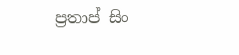ප්‍රතාප් සිං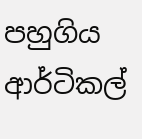පහුගිය ආර්ටිකල්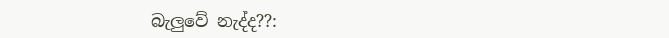බැලුවේ නැද්ද??: